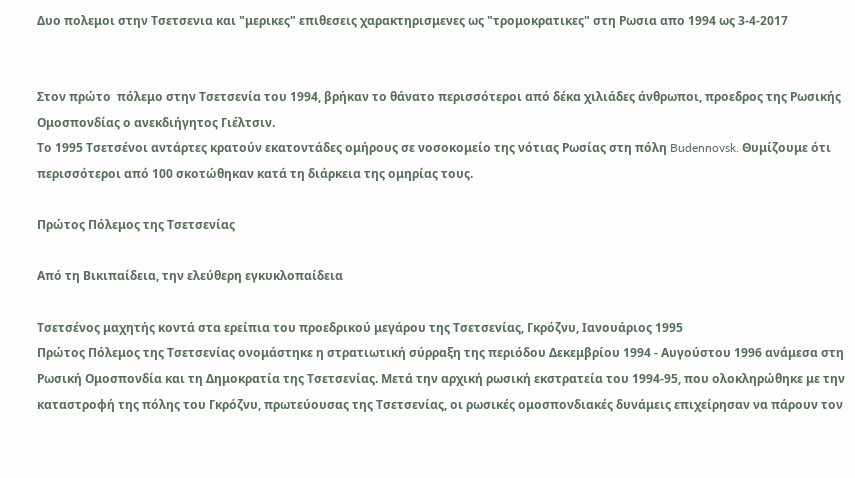Δυο πολεμοι στην Τσετσενια και "μερικες" επιθεσεις χαρακτηρισμενες ως "τρομοκρατικες" στη Ρωσια απο 1994 ως 3-4-2017


Στον πρώτο  πόλεμο στην Τσετσενία του 1994, βρήκαν το θάνατο περισσότεροι από δέκα χιλιάδες άνθρωποι, προεδρος της Ρωσικής Ομοσπονδίας ο ανεκδιήγητος Γιέλτσιν.
Το 1995 Τσετσένοι αντάρτες κρατούν εκατοντάδες ομήρους σε νοσοκομείο της νότιας Ρωσίας στη πόλη Budennovsk. Θυμίζουμε ότι περισσότεροι από 100 σκοτώθηκαν κατά τη διάρκεια της ομηρίας τους.

Πρώτος Πόλεμος της Τσετσενίας

Από τη Βικιπαίδεια, την ελεύθερη εγκυκλοπαίδεια

Τσετσένος μαχητής κοντά στα ερείπια του προεδρικού μεγάρου της Τσετσενίας, Γκρόζνυ, Ιανουάριος 1995
Πρώτος Πόλεμος της Τσετσενίας ονομάστηκε η στρατιωτική σύρραξη της περιόδου Δεκεμβρίου 1994 - Αυγούστου 1996 ανάμεσα στη Ρωσική Ομοσπονδία και τη Δημοκρατία της Τσετσενίας. Μετά την αρχική ρωσική εκστρατεία του 1994-95, που ολοκληρώθηκε με την καταστροφή της πόλης του Γκρόζνυ, πρωτεύουσας της Τσετσενίας, οι ρωσικές ομοσπονδιακές δυνάμεις επιχείρησαν να πάρουν τον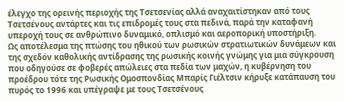έλεγχο της ορεινής περιοχής της Τσετσενίας αλλά αναχαιτίστηκαν από τους Τσετσένους αντάρτες και τις επιδρομές τους στα πεδινά, παρά την καταφανή υπεροχή τους σε ανθρώπινο δυναμικό, οπλισμό και αεροπορική υποστήριξη.
Ως αποτέλεσμα της πτώσης του ηθικού των ρωσικών στρατιωτικών δυνάμεων και της σχεδόν καθολικής αντίδρασης της ρωσικής κοινής γνώμης για μια σύγκρουση που οδηγούσε σε φοβερές απώλειες στα πεδία των μαχών, η κυβέρνηση του προέδρου τότε της Ρωσικής Ομοσπονδίας Μπαρίς Γιέλτσιν κήρυξε κατάπαυση του πυρός το 1996 και υπέγραψε με τους Τσετσένους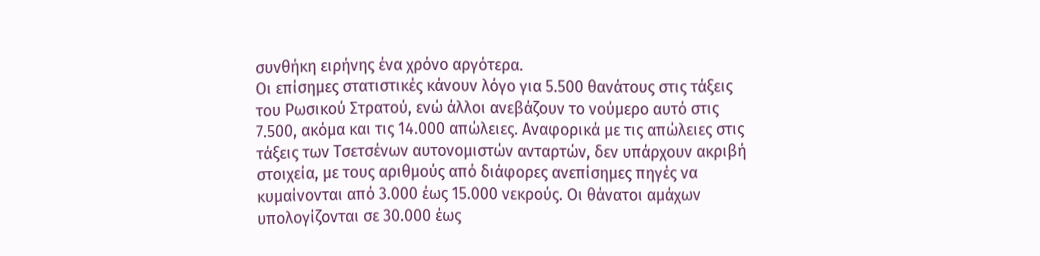συνθήκη ειρήνης ένα χρόνο αργότερα.
Οι επίσημες στατιστικές κάνουν λόγο για 5.500 θανάτους στις τάξεις του Ρωσικού Στρατού, ενώ άλλοι ανεβάζουν το νούμερο αυτό στις 7.500, ακόμα και τις 14.000 απώλειες. Αναφορικά με τις απώλειες στις τάξεις των Τσετσένων αυτονομιστών ανταρτών, δεν υπάρχουν ακριβή στοιχεία, με τους αριθμούς από διάφορες ανεπίσημες πηγές να κυμαίνονται από 3.000 έως 15.000 νεκρούς. Οι θάνατοι αμάχων υπολογίζονται σε 30.000 έως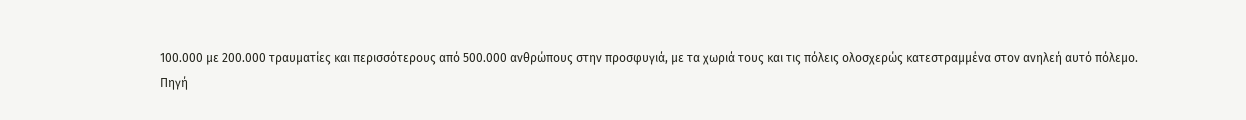100.000 με 200.000 τραυματίες και περισσότερους από 500.000 ανθρώπους στην προσφυγιά, με τα χωριά τους και τις πόλεις ολοσχερώς κατεστραμμένα στον ανηλεή αυτό πόλεμο.
Πηγή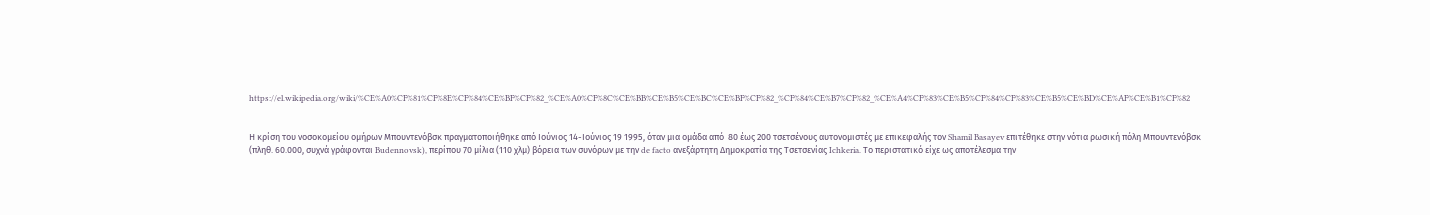https://el.wikipedia.org/wiki/%CE%A0%CF%81%CF%8E%CF%84%CE%BF%CF%82_%CE%A0%CF%8C%CE%BB%CE%B5%CE%BC%CE%BF%CF%82_%CF%84%CE%B7%CF%82_%CE%A4%CF%83%CE%B5%CF%84%CF%83%CE%B5%CE%BD%CE%AF%CE%B1%CF%82


Η κρίση του νοσοκομείου ομήρων Μπουντενόβσκ πραγματοποιήθηκε από Ιούνιος 14-Ιούνιος 19 1995, όταν μια ομάδα από  80 έως 200 τσετσένους αυτονομιστές με επικεφαλής τον Shamil Basayev επιτέθηκε στην νότια ρωσική πόλη Μπουντενόβσκ (πληθ. 60.000, συχνά γράφονται Budennovsk), περίπου 70 μίλια (110 χλμ) βόρεια των συνόρων με την de facto ανεξάρτητη Δημοκρατία της Τσετσενίας Ichkeria. Το περιστατικό είχε ως αποτέλεσμα την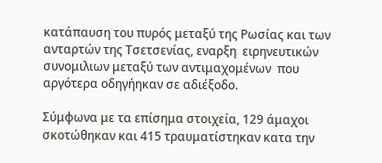κατάπαυση του πυρός μεταξύ της Ρωσίας και των ανταρτών της Τσετσενίας, εναρξη  ειρηνευτικών  συνομιλιων μεταξύ των αντιμαχομένων  που αργότερα οδηγήηκαν σε αδιέξοδο.

Σύμφωνα με τα επίσημα στοιχεία, 129 άμαχοι σκοτώθηκαν και 415 τραυματίστηκαν κατα την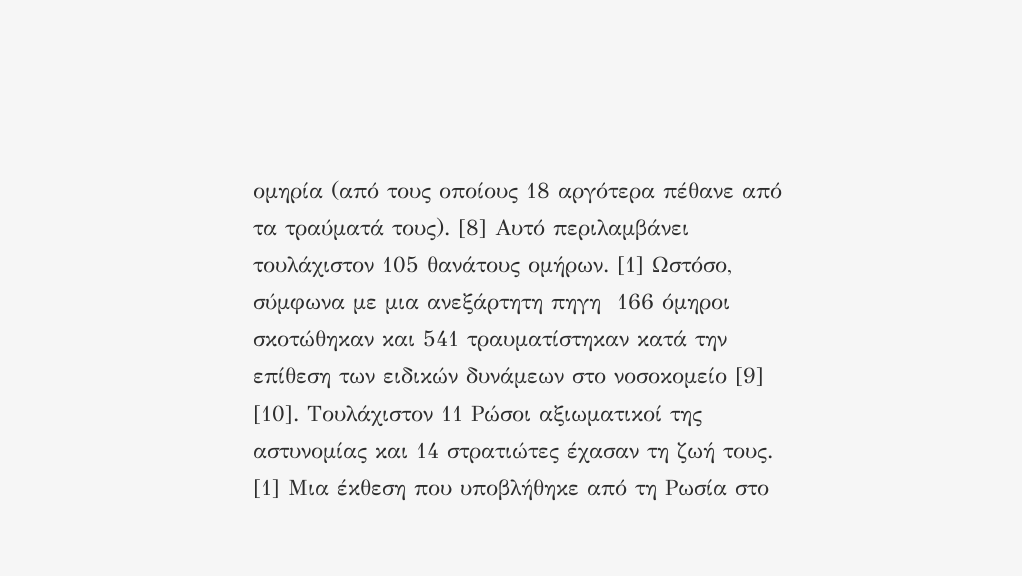ομηρία (από τους οποίους 18 αργότερα πέθανε από τα τραύματά τους). [8] Αυτό περιλαμβάνει τουλάχιστον 105 θανάτους ομήρων. [1] Ωστόσο, σύμφωνα με μια ανεξάρτητη πηγη  166 όμηροι σκοτώθηκαν και 541 τραυματίστηκαν κατά την επίθεση των ειδικών δυνάμεων στο νοσοκομείο [9] [10]. Τουλάχιστον 11 Ρώσοι αξιωματικοί της αστυνομίας και 14 στρατιώτες έχασαν τη ζωή τους. [1] Μια έκθεση που υποβλήθηκε από τη Ρωσία στο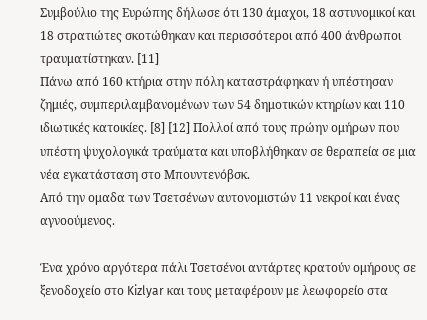Συμβούλιο της Ευρώπης δήλωσε ότι 130 άμαχοι, 18 αστυνομικοί και 18 στρατιώτες σκοτώθηκαν και περισσότεροι από 400 άνθρωποι τραυματίστηκαν. [11]
Πάνω από 160 κτήρια στην πόλη καταστράφηκαν ή υπέστησαν ζημιές, συμπεριλαμβανομένων των 54 δημοτικών κτηρίων και 110 ιδιωτικές κατοικίες. [8] [12] Πολλοί από τους πρώην ομήρων που υπέστη ψυχολογικά τραύματα και υποβλήθηκαν σε θεραπεία σε μια νέα εγκατάσταση στο Μπουντενόβσκ.
Από την ομαδα των Τσετσένων αυτονομιστών 11 νεκροί και ένας αγνοούμενος.

Ένα χρόνο αργότερα πάλι Τσετσένοι αντάρτες κρατούν ομήρους σε ξενοδοχείο στο Kizlyar και τους μεταφέρουν με λεωφορείο στα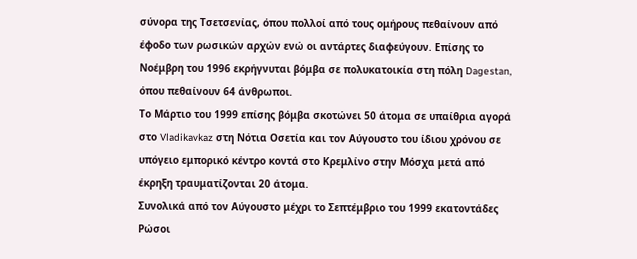σύνορα της Τσετσενίας, όπου πολλοί από τους ομήρους πεθαίνουν από έφοδο των ρωσικών αρχών ενώ οι αντάρτες διαφεύγουν. Επίσης το Νοέμβρη του 1996 εκρήγνυται βόμβα σε πολυκατοικία στη πόλη Dagestan, όπου πεθαίνουν 64 άνθρωποι.
Το Μάρτιο του 1999 επίσης βόμβα σκοτώνει 50 άτομα σε υπαίθρια αγορά στο Vladikavkaz στη Νότια Οσετία και τον Αύγουστο του ίδιου χρόνου σε υπόγειο εμπορικό κέντρο κοντά στο Κρεμλίνο στην Μόσχα μετά από έκρηξη τραυματίζονται 20 άτομα.
Συνολικά από τον Αύγουστο μέχρι το Σεπτέμβριο του 1999 εκατοντάδες Ρώσοι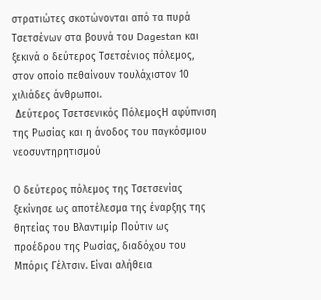στρατιώτες σκοτώνονται από τα πυρά Τσετσένων στα βουνά του Dagestan και ξεκινά ο δεύτερος Τσετσένιος πόλεμος, στον οποίο πεθαίνουν τουλάχιστον 10 χιλιάδες άνθρωποι.
 Δεύτερος Τσετσενικός ΠόλεμοςΗ αφύπνιση της Ρωσίας και η άνοδος του παγκόσμιου νεοσυντηρητισμού

Ο δεύτερος πόλεμος της Τσετσενίας ξεκίνησε ως αποτέλεσμα της έναρξης της θητείας του Βλαντιμίρ Πούτιν ως προέδρου της Ρωσίας, διαδόχου του Μπόρις Γέλτσιν. Είναι αλήθεια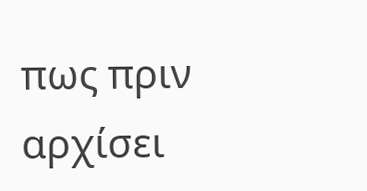πως πριν αρχίσει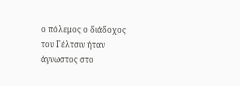ο πόλεμος ο διάδοχος του Γέλτσιν ήταν άγνωστος στο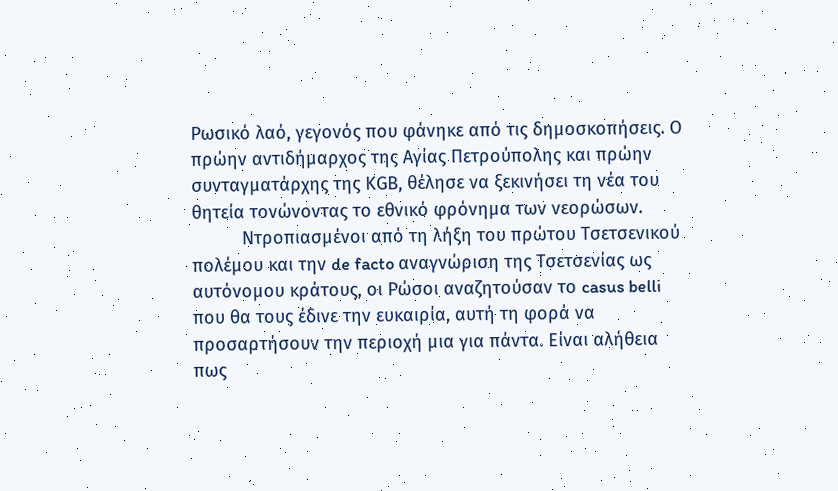Ρωσικό λαό, γεγονός που φάνηκε από τις δημοσκοπήσεις. Ο πρώην αντιδήμαρχος της Αγίας Πετρούπολης και πρώην συνταγματάρχης της ΚGB, θέλησε να ξεκινήσει τη νέα του θητεία τονώνοντας το εθνικό φρόνημα των νεορώσων.
          Ντροπιασμένοι από τη λήξη του πρώτου Τσετσενικού πολέμου και την de facto αναγνώριση της Τσετσενίας ως αυτόνομου κράτους, οι Ρώσοι αναζητούσαν το casus belli που θα τους έδινε την ευκαιρία, αυτή τη φορά να προσαρτήσουν την περιοχή μια για πάντα. Είναι αλήθεια πως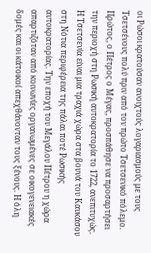οι Ρώσοι κρατούσαν ανοιχτούς λογαριασμούς με τους Τσετσένους πολύ πριν από τον πρώτο Τσετσενικό πόλεμο. Πρώτος, ο Πέτρος ο Μέγας, προσπάθησε να προσαρτήσει την περιοχή στη Ρωσική αυτοκρατορία το 1722, ανεπιτυχώς. Η Τσετσενία είναι μια τραχιά χώρα στα βουνά του Καυκάσου στη Νότια περιφέρεια της πάλαι ποτέ Ρωσικής αυτοκρατορίας. Την εποχή του Μεγάλου Πέτρου η χώρα απαρτιζόταν από κοινωνίες οργανωμένες σε οικογενειακές δομές και οι κάτοικοί απεχθάνονταν τους ξένους. Η όλη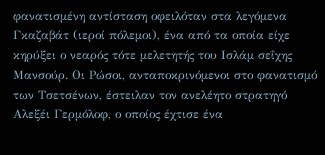φανατισμένη αντίσταση οφειλόταν στα λεγόμενα Γκαζαβάτ (ιεροί πόλεμοι), ένα από τα οποία είχε κηρύξει ο νεαρός τότε μελετητής του Ισλάμ σεΐχης Μανσούρ. Οι Ρώσοι, ανταποκρινόμενοι στο φανατισμό των Τσετσένων, έστειλαν τον ανελέητο στρατηγό Αλεξέι Γερμόλοφ, ο οποίος έχτισε ένα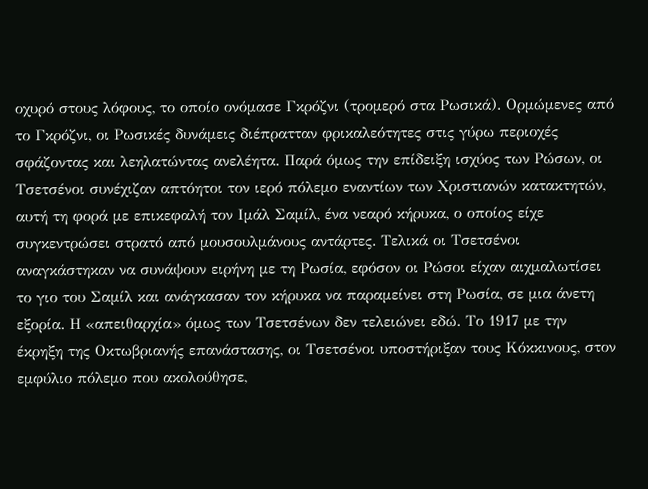οχυρό στους λόφους, το οποίο ονόμασε Γκρόζνι (τρομερό στα Ρωσικά). Ορμώμενες από το Γκρόζνι, οι Ρωσικές δυνάμεις διέπρατταν φρικαλεότητες στις γύρω περιοχές σφάζοντας και λεηλατώντας ανελέητα. Παρά όμως την επίδειξη ισχύος των Ρώσων, οι Τσετσένοι συνέχιζαν απτόητοι τον ιερό πόλεμο εναντίων των Χριστιανών κατακτητών, αυτή τη φορά με επικεφαλή τον Ιμάλ Σαμίλ, ένα νεαρό κήρυκα, ο οποίος είχε συγκεντρώσει στρατό από μουσουλμάνους αντάρτες. Τελικά οι Τσετσένοι αναγκάστηκαν να συνάψουν ειρήνη με τη Ρωσία, εφόσον οι Ρώσοι είχαν αιχμαλωτίσει το γιο του Σαμίλ και ανάγκασαν τον κήρυκα να παραμείνει στη Ρωσία, σε μια άνετη εξορία. Η «απειθαρχία» όμως των Τσετσένων δεν τελειώνει εδώ. Το 1917 με την έκρηξη της Οκτωβριανής επανάστασης, οι Τσετσένοι υποστήριξαν τους Κόκκινους, στον εμφύλιο πόλεμο που ακολούθησε,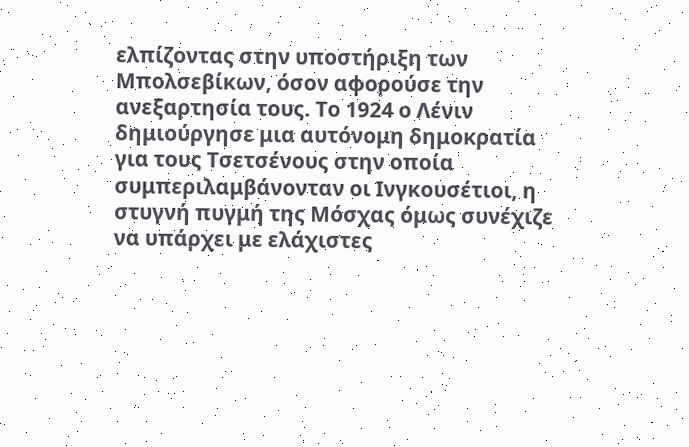ελπίζοντας στην υποστήριξη των Μπολσεβίκων, όσον αφορούσε την ανεξαρτησία τους. Το 1924 ο Λένιν δημιούργησε μια αυτόνομη δημοκρατία για τους Τσετσένους στην οποία συμπεριλαμβάνονταν οι Ινγκουσέτιοι, η στυγνή πυγμή της Μόσχας όμως συνέχιζε να υπάρχει με ελάχιστες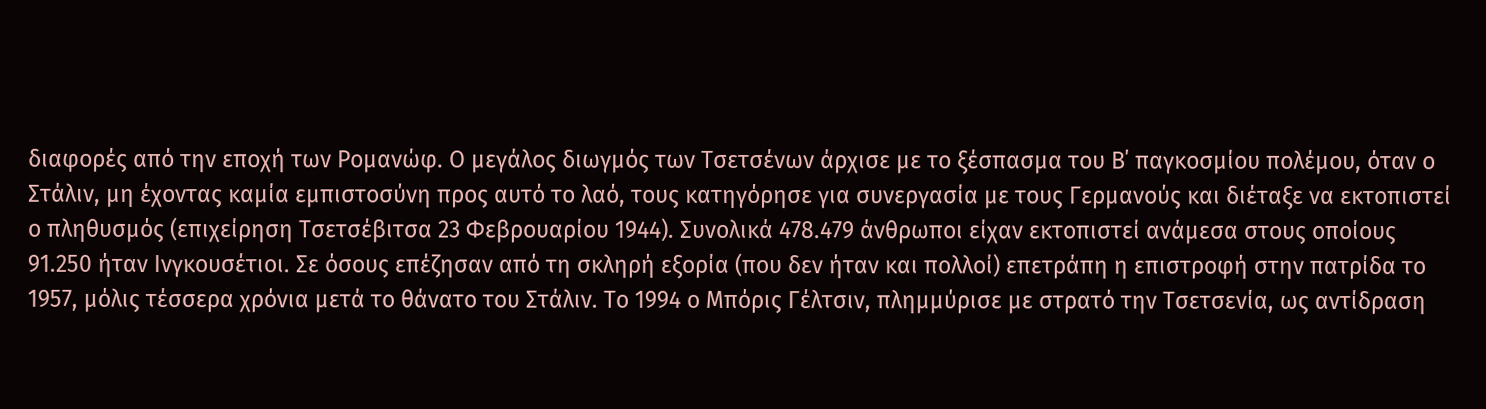διαφορές από την εποχή των Ρομανώφ. Ο μεγάλος διωγμός των Τσετσένων άρχισε με το ξέσπασμα του Β΄ παγκοσμίου πολέμου, όταν ο Στάλιν, μη έχοντας καμία εμπιστοσύνη προς αυτό το λαό, τους κατηγόρησε για συνεργασία με τους Γερμανούς και διέταξε να εκτοπιστεί ο πληθυσμός (επιχείρηση Τσετσέβιτσα 23 Φεβρουαρίου 1944). Συνολικά 478.479 άνθρωποι είχαν εκτοπιστεί ανάμεσα στους οποίους 91.250 ήταν Ινγκουσέτιοι. Σε όσους επέζησαν από τη σκληρή εξορία (που δεν ήταν και πολλοί) επετράπη η επιστροφή στην πατρίδα το 1957, μόλις τέσσερα χρόνια μετά το θάνατο του Στάλιν. Το 1994 ο Μπόρις Γέλτσιν, πλημμύρισε με στρατό την Τσετσενία, ως αντίδραση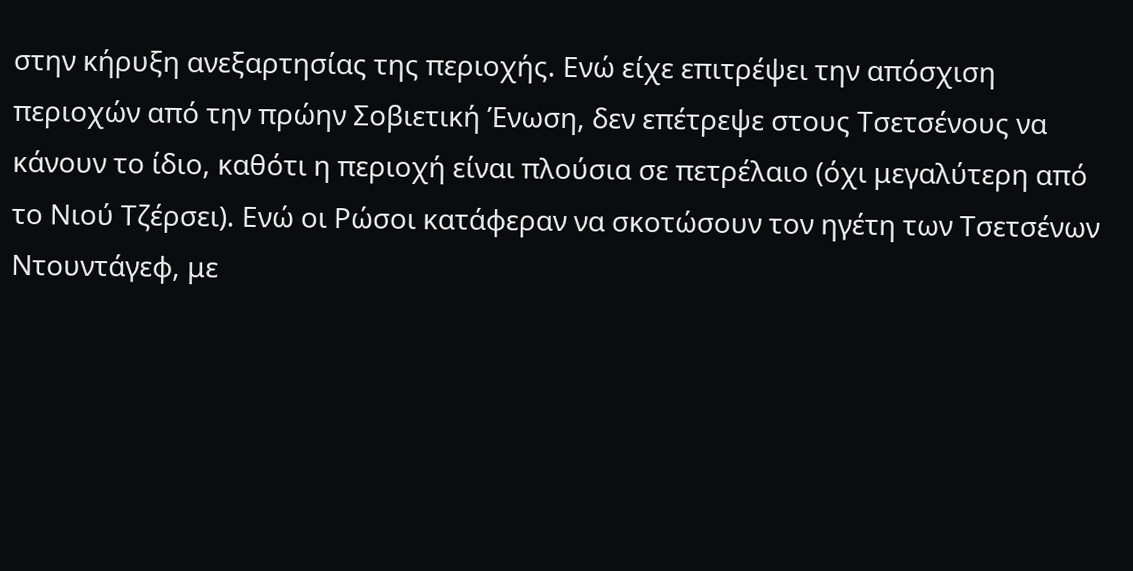στην κήρυξη ανεξαρτησίας της περιοχής. Ενώ είχε επιτρέψει την απόσχιση περιοχών από την πρώην Σοβιετική Ένωση, δεν επέτρεψε στους Τσετσένους να κάνουν το ίδιο, καθότι η περιοχή είναι πλούσια σε πετρέλαιο (όχι μεγαλύτερη από το Νιού Τζέρσει). Ενώ οι Ρώσοι κατάφεραν να σκοτώσουν τον ηγέτη των Τσετσένων Ντουντάγεφ, με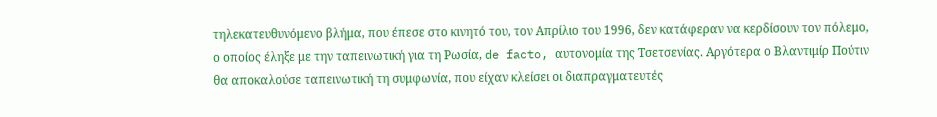τηλεκατευθυνόμενο βλήμα, που έπεσε στο κινητό του, τον Απρίλιο του 1996, δεν κατάφεραν να κερδίσουν τον πόλεμο, ο οποίος έληξε με την ταπεινωτική για τη Ρωσία, de facto, αυτονομία της Τσετσενίας. Αργότερα ο Βλαντιμίρ Πούτιν θα αποκαλούσε ταπεινωτική τη συμφωνία, που είχαν κλείσει οι διαπραγματευτές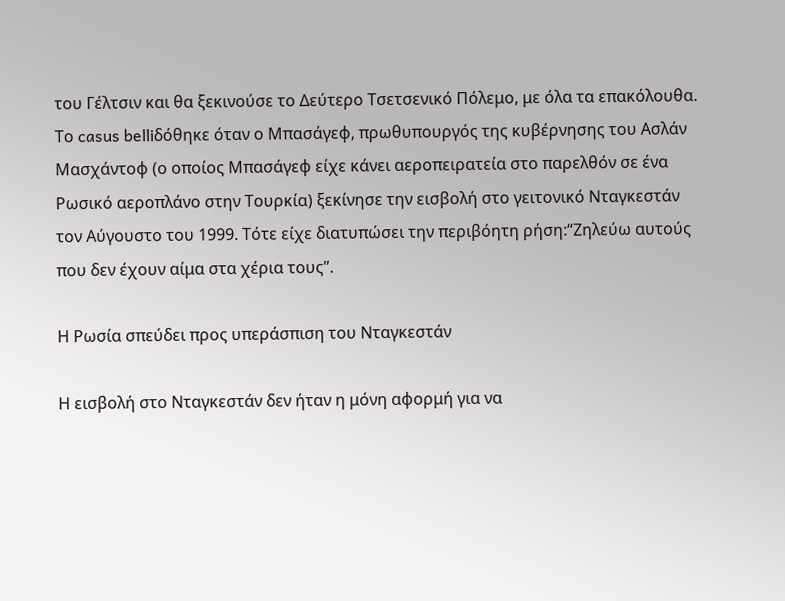του Γέλτσιν και θα ξεκινούσε το Δεύτερο Τσετσενικό Πόλεμο, με όλα τα επακόλουθα. Το casus belliδόθηκε όταν ο Μπασάγεφ, πρωθυπουργός της κυβέρνησης του Ασλάν Μασχάντοφ (ο οποίος Μπασάγεφ είχε κάνει αεροπειρατεία στο παρελθόν σε ένα Ρωσικό αεροπλάνο στην Τουρκία) ξεκίνησε την εισβολή στο γειτονικό Νταγκεστάν τον Αύγουστο του 1999. Τότε είχε διατυπώσει την περιβόητη ρήση:“Ζηλεύω αυτούς που δεν έχουν αίμα στα χέρια τους”.

Η Ρωσία σπεύδει προς υπεράσπιση του Νταγκεστάν

Η εισβολή στο Νταγκεστάν δεν ήταν η μόνη αφορμή για να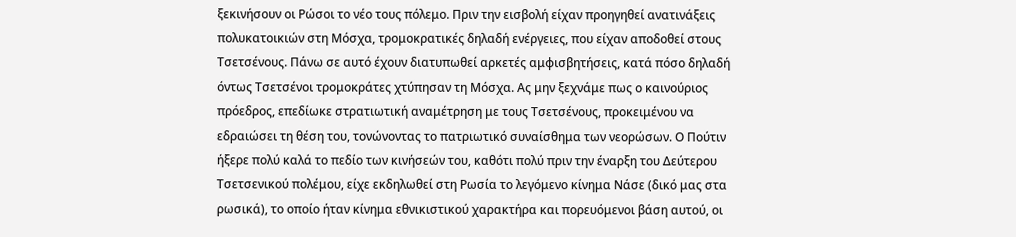ξεκινήσουν οι Ρώσοι το νέο τους πόλεμο. Πριν την εισβολή είχαν προηγηθεί ανατινάξεις πολυκατοικιών στη Μόσχα, τρομοκρατικές δηλαδή ενέργειες, που είχαν αποδοθεί στους Τσετσένους. Πάνω σε αυτό έχουν διατυπωθεί αρκετές αμφισβητήσεις, κατά πόσο δηλαδή όντως Τσετσένοι τρομοκράτες χτύπησαν τη Μόσχα. Ας μην ξεχνάμε πως ο καινούριος πρόεδρος, επεδίωκε στρατιωτική αναμέτρηση με τους Τσετσένους, προκειμένου να εδραιώσει τη θέση του, τονώνοντας το πατριωτικό συναίσθημα των νεορώσων. Ο Πούτιν ήξερε πολύ καλά το πεδίο των κινήσεών του, καθότι πολύ πριν την έναρξη του Δεύτερου Τσετσενικού πολέμου, είχε εκδηλωθεί στη Ρωσία το λεγόμενο κίνημα Νάσε (δικό μας στα ρωσικά), το οποίο ήταν κίνημα εθνικιστικού χαρακτήρα και πορευόμενοι βάση αυτού, οι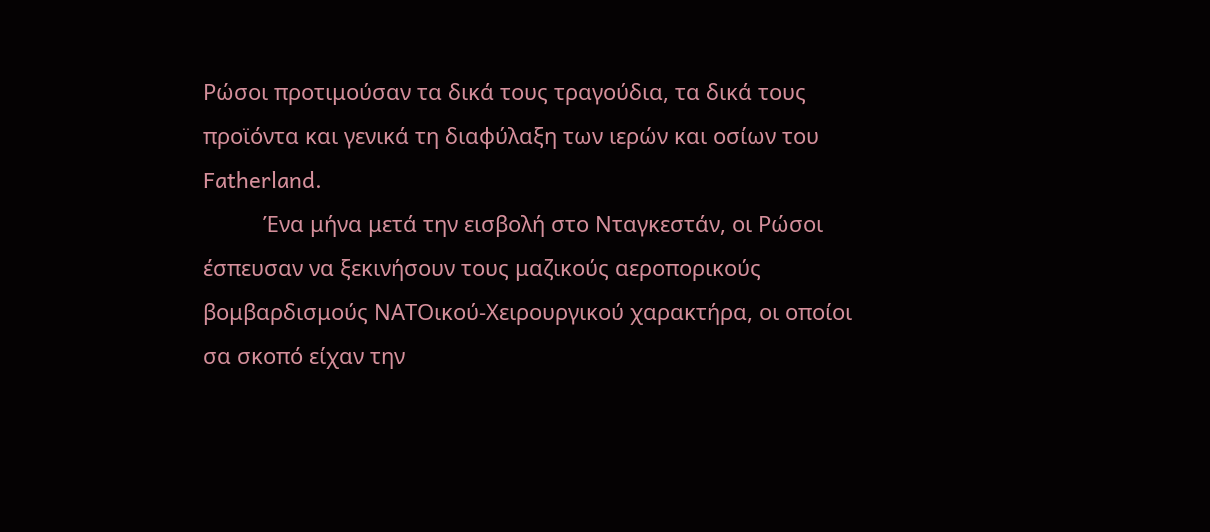Ρώσοι προτιμούσαν τα δικά τους τραγούδια, τα δικά τους προϊόντα και γενικά τη διαφύλαξη των ιερών και οσίων του Fatherland.
          Ένα μήνα μετά την εισβολή στο Νταγκεστάν, οι Ρώσοι έσπευσαν να ξεκινήσουν τους μαζικούς αεροπορικούς βομβαρδισμούς ΝΑΤΟικού-Χειρουργικού χαρακτήρα, οι οποίοι σα σκοπό είχαν την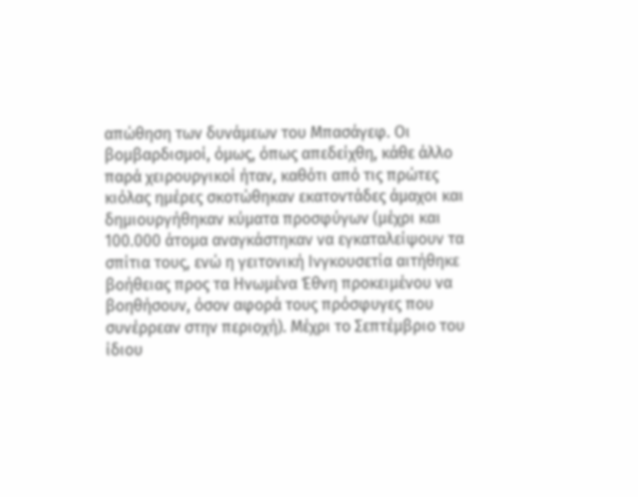απώθηση των δυνάμεων του Μπασάγεφ. Οι βομβαρδισμοί, όμως, όπως απεδείχθη, κάθε άλλο παρά χειρουργικοί ήταν, καθότι από τις πρώτες κιόλας ημέρες σκοτώθηκαν εκατοντάδες άμαχοι και δημιουργήθηκαν κύματα προσφύγων (μέχρι και 100.000 άτομα αναγκάστηκαν να εγκαταλείψουν τα σπίτια τους, ενώ η γειτονική Ινγκουσετία αιτήθηκε βοήθειας προς τα Ηνωμένα Έθνη προκειμένου να βοηθήσουν, όσον αφορά τους πρόσφυγες που συνέρρεαν στην περιοχή). Μέχρι το Σεπτέμβριο του ίδιου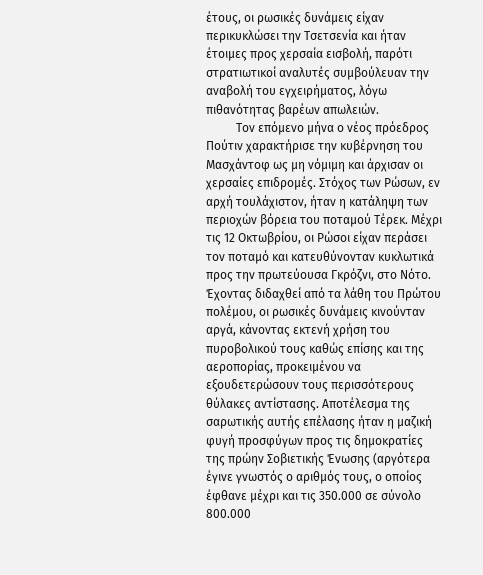έτους, οι ρωσικές δυνάμεις είχαν περικυκλώσει την Τσετσενία και ήταν έτοιμες προς χερσαία εισβολή, παρότι στρατιωτικοί αναλυτές συμβούλευαν την αναβολή του εγχειρήματος, λόγω πιθανότητας βαρέων απωλειών.
          Τον επόμενο μήνα ο νέος πρόεδρος Πούτιν χαρακτήρισε την κυβέρνηση του Μασχάντοφ ως μη νόμιμη και άρχισαν οι χερσαίες επιδρομές. Στόχος των Ρώσων, εν αρχή τουλάχιστον, ήταν η κατάληψη των περιοχών βόρεια του ποταμού Τέρεκ. Μέχρι τις 12 Οκτωβρίου, οι Ρώσοι είχαν περάσει τον ποταμό και κατευθύνονταν κυκλωτικά προς την πρωτεύουσα Γκρόζνι, στο Νότο. Έχοντας διδαχθεί από τα λάθη του Πρώτου πολέμου, οι ρωσικές δυνάμεις κινούνταν αργά, κάνοντας εκτενή χρήση του πυροβολικού τους καθώς επίσης και της αεροπορίας, προκειμένου να εξουδετερώσουν τους περισσότερους θύλακες αντίστασης. Αποτέλεσμα της σαρωτικής αυτής επέλασης ήταν η μαζική φυγή προσφύγων προς τις δημοκρατίες της πρώην Σοβιετικής Ένωσης (αργότερα έγινε γνωστός ο αριθμός τους, ο οποίος έφθανε μέχρι και τις 350.000 σε σύνολο 800.000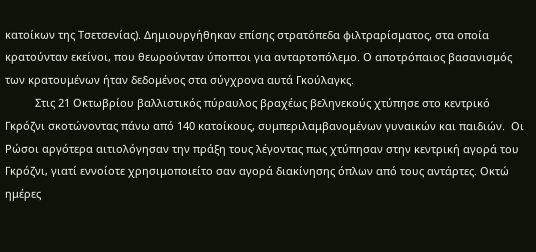κατοίκων της Τσετσενίας). Δημιουργήθηκαν επίσης στρατόπεδα φιλτραρίσματος, στα οποία κρατούνταν εκείνοι, που θεωρούνταν ύποπτοι για ανταρτοπόλεμο. Ο αποτρόπαιος βασανισμός των κρατουμένων ήταν δεδομένος στα σύγχρονα αυτά Γκούλαγκς.
          Στις 21 Οκτωβρίου βαλλιστικός πύραυλος βραχέως βεληνεκούς χτύπησε στο κεντρικό Γκρόζνι σκοτώνοντας πάνω από 140 κατοίκους, συμπεριλαμβανομένων γυναικών και παιδιών.  Οι Ρώσοι αργότερα αιτιολόγησαν την πράξη τους λέγοντας πως χτύπησαν στην κεντρική αγορά του Γκρόζνι, γιατί εννοίοτε χρησιμοποιείτο σαν αγορά διακίνησης όπλων από τους αντάρτες. Οκτώ ημέρες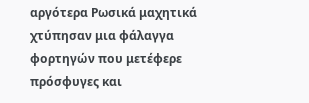αργότερα Ρωσικά μαχητικά χτύπησαν μια φάλαγγα φορτηγών που μετέφερε πρόσφυγες και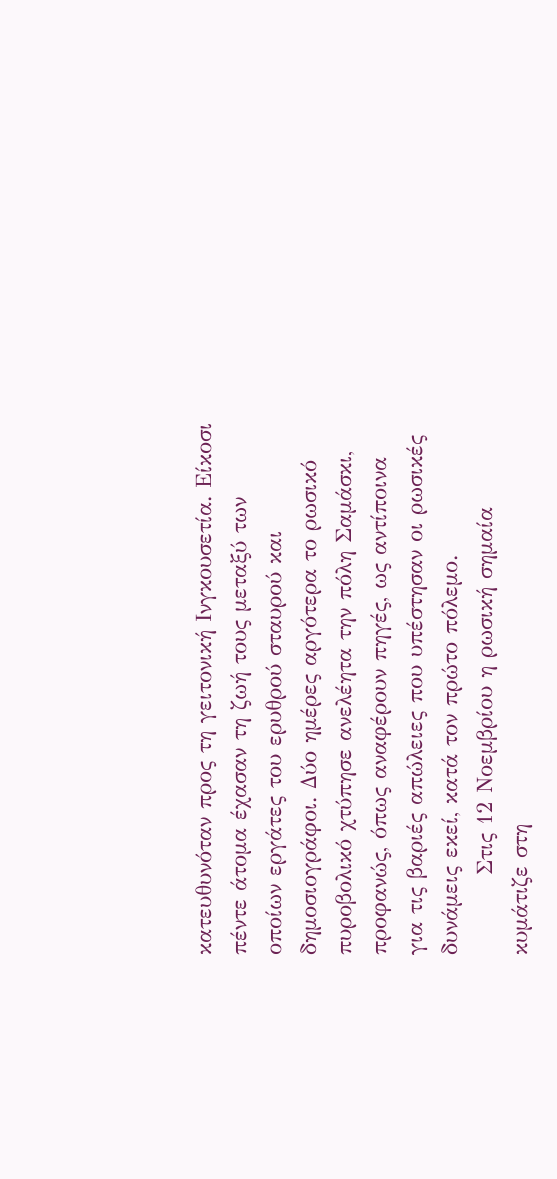κατευθυνόταν προς τη γειτονική Ινγκουσετία. Είκοσι πέντε άτομα έχασαν τη ζωή τους μεταξύ των οποίων εργάτες του ερυθρού σταυρού και δημοσιογράφοι. Δύο ημέρες αργότερα το ρωσικό πυροβολικό χτύπησε ανελέητα την πόλη Σαμάσκι, προφανώς, όπως αναφέρουν πηγές, ως αντίποινα για τις βαριές απώλειες που υπέστησαν οι ρωσικές δυνάμεις εκεί, κατά τον πρώτο πόλεμο.
          Στις 12 Νοεμβρίου η ρωσική σημαία κυμάτιζε στη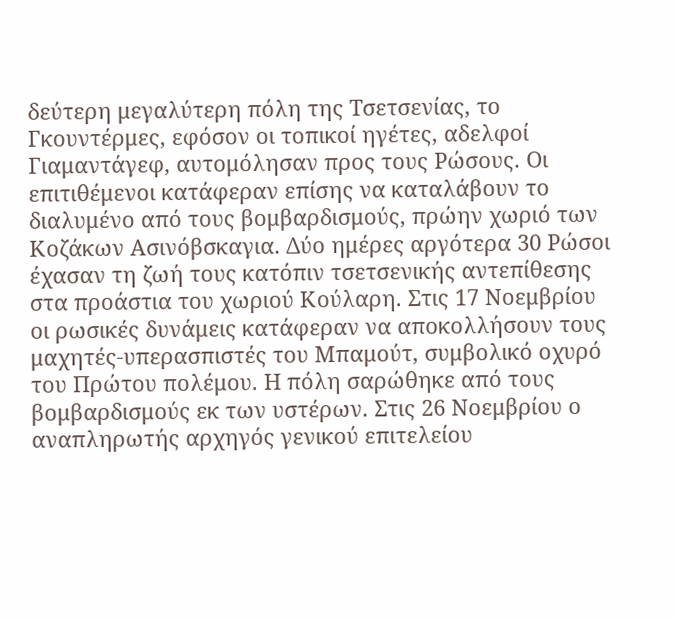δεύτερη μεγαλύτερη πόλη της Τσετσενίας, το Γκουντέρμες, εφόσον οι τοπικοί ηγέτες, αδελφοί Γιαμαντάγεφ, αυτομόλησαν προς τους Ρώσους. Οι επιτιθέμενοι κατάφεραν επίσης να καταλάβουν το διαλυμένο από τους βομβαρδισμούς, πρώην χωριό των Κοζάκων Ασινόβσκαγια. Δύο ημέρες αργότερα 30 Ρώσοι έχασαν τη ζωή τους κατόπιν τσετσενικής αντεπίθεσης στα προάστια του χωριού Κούλαρη. Στις 17 Νοεμβρίου οι ρωσικές δυνάμεις κατάφεραν να αποκολλήσουν τους μαχητές-υπερασπιστές του Μπαμούτ, συμβολικό οχυρό του Πρώτου πολέμου. Η πόλη σαρώθηκε από τους βομβαρδισμούς εκ των υστέρων. Στις 26 Νοεμβρίου ο αναπληρωτής αρχηγός γενικού επιτελείου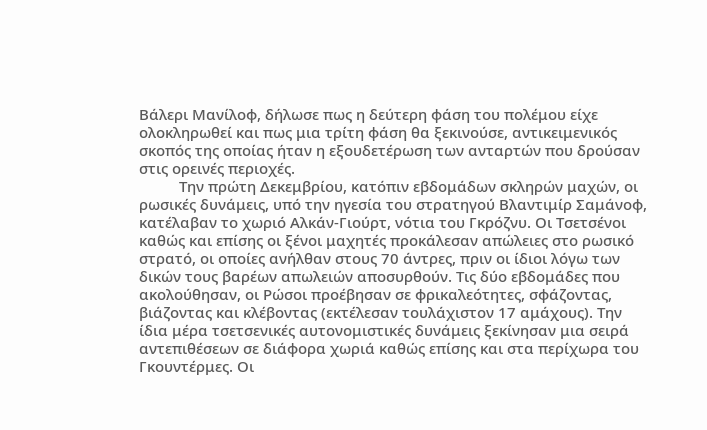Βάλερι Μανίλοφ, δήλωσε πως η δεύτερη φάση του πολέμου είχε ολοκληρωθεί και πως μια τρίτη φάση θα ξεκινούσε, αντικειμενικός σκοπός της οποίας ήταν η εξουδετέρωση των ανταρτών που δρούσαν στις ορεινές περιοχές.
          Την πρώτη Δεκεμβρίου, κατόπιν εβδομάδων σκληρών μαχών, οι ρωσικές δυνάμεις, υπό την ηγεσία του στρατηγού Βλαντιμίρ Σαμάνοφ, κατέλαβαν το χωριό Αλκάν-Γιούρτ, νότια του Γκρόζνυ. Οι Τσετσένοι καθώς και επίσης οι ξένοι μαχητές προκάλεσαν απώλειες στο ρωσικό στρατό, οι οποίες ανήλθαν στους 70 άντρες, πριν οι ίδιοι λόγω των δικών τους βαρέων απωλειών αποσυρθούν. Τις δύο εβδομάδες που ακολούθησαν, οι Ρώσοι προέβησαν σε φρικαλεότητες, σφάζοντας, βιάζοντας και κλέβοντας (εκτέλεσαν τουλάχιστον 17 αμάχους). Την ίδια μέρα τσετσενικές αυτονομιστικές δυνάμεις ξεκίνησαν μια σειρά αντεπιθέσεων σε διάφορα χωριά καθώς επίσης και στα περίχωρα του Γκουντέρμες. Οι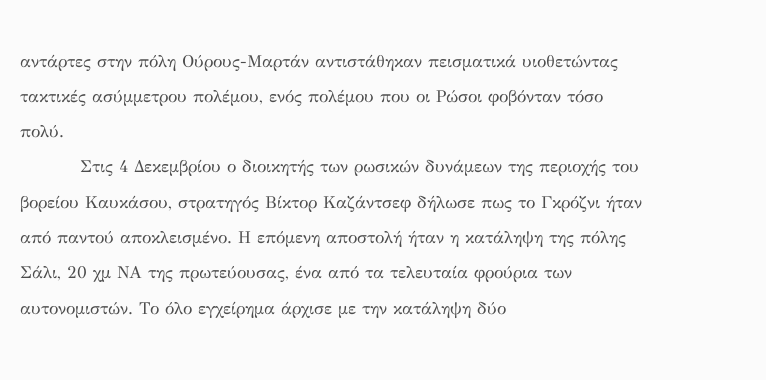αντάρτες στην πόλη Ούρους-Μαρτάν αντιστάθηκαν πεισματικά υιοθετώντας τακτικές ασύμμετρου πολέμου, ενός πολέμου που οι Ρώσοι φοβόνταν τόσο πολύ.
          Στις 4 Δεκεμβρίου ο διοικητής των ρωσικών δυνάμεων της περιοχής του βορείου Καυκάσου, στρατηγός Βίκτορ Καζάντσεφ δήλωσε πως το Γκρόζνι ήταν από παντού αποκλεισμένο. Η επόμενη αποστολή ήταν η κατάληψη της πόλης Σάλι, 20 χμ ΝΑ της πρωτεύουσας, ένα από τα τελευταία φρούρια των αυτονομιστών. Το όλο εγχείρημα άρχισε με την κατάληψη δύο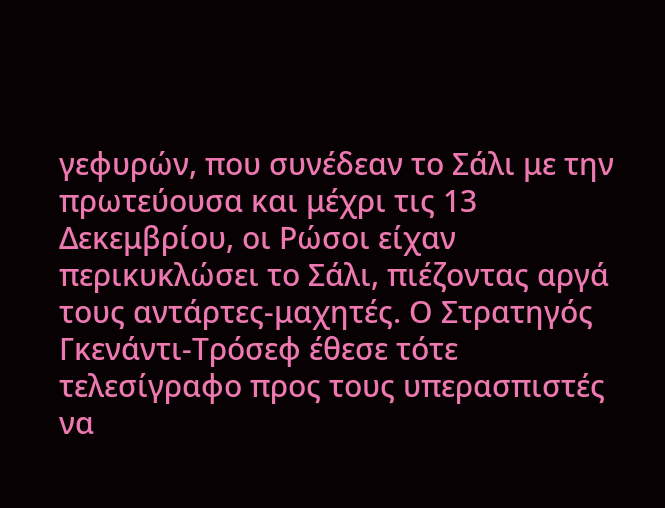γεφυρών, που συνέδεαν το Σάλι με την πρωτεύουσα και μέχρι τις 13 Δεκεμβρίου, οι Ρώσοι είχαν περικυκλώσει το Σάλι, πιέζοντας αργά τους αντάρτες-μαχητές. Ο Στρατηγός Γκενάντι-Τρόσεφ έθεσε τότε τελεσίγραφο προς τους υπερασπιστές να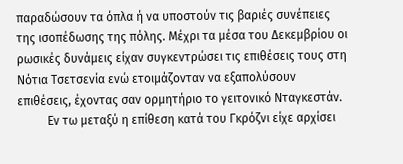παραδώσουν τα όπλα ή να υποστούν τις βαριές συνέπειες της ισοπέδωσης της πόλης. Μέχρι τα μέσα του Δεκεμβρίου οι ρωσικές δυνάμεις είχαν συγκεντρώσει τις επιθέσεις τους στη Νότια Τσετσενία ενώ ετοιμάζονταν να εξαπολύσουν επιθέσεις, έχοντας σαν ορμητήριο το γειτονικό Νταγκεστάν.
          Εν τω μεταξύ η επίθεση κατά του Γκρόζνι είχε αρχίσει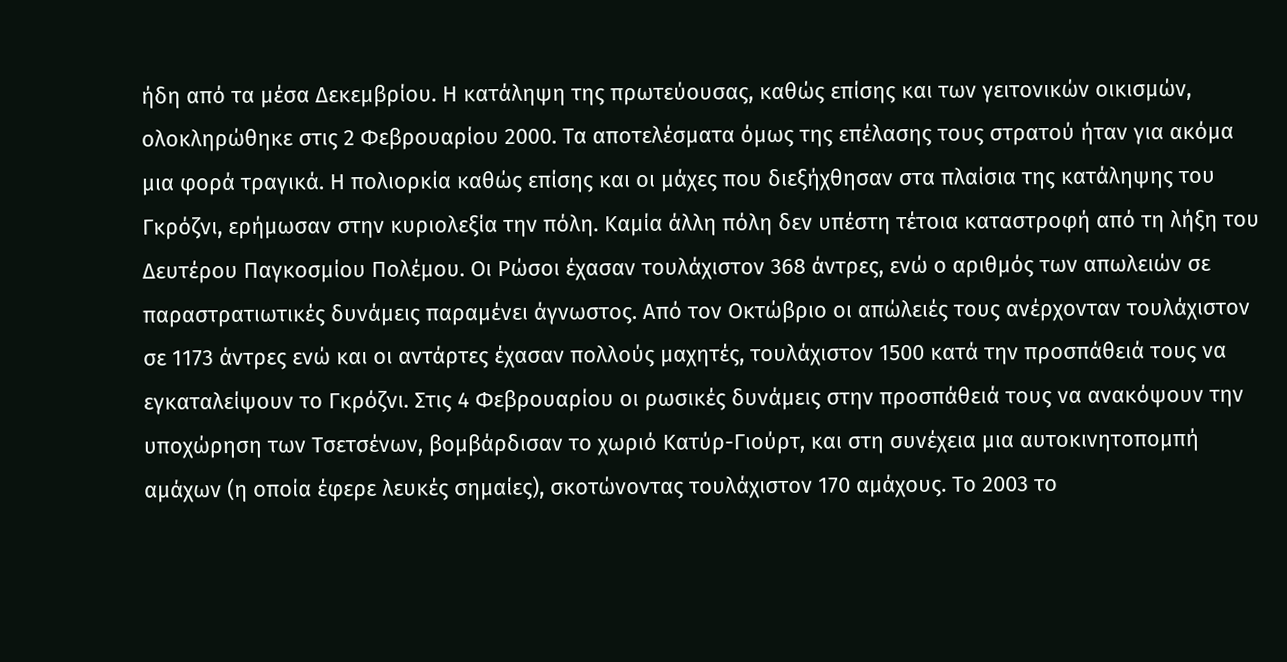ήδη από τα μέσα Δεκεμβρίου. Η κατάληψη της πρωτεύουσας, καθώς επίσης και των γειτονικών οικισμών, ολοκληρώθηκε στις 2 Φεβρουαρίου 2000. Τα αποτελέσματα όμως της επέλασης τους στρατού ήταν για ακόμα μια φορά τραγικά. Η πολιορκία καθώς επίσης και οι μάχες που διεξήχθησαν στα πλαίσια της κατάληψης του Γκρόζνι, ερήμωσαν στην κυριολεξία την πόλη. Καμία άλλη πόλη δεν υπέστη τέτοια καταστροφή από τη λήξη του Δευτέρου Παγκοσμίου Πολέμου. Οι Ρώσοι έχασαν τουλάχιστον 368 άντρες, ενώ ο αριθμός των απωλειών σε παραστρατιωτικές δυνάμεις παραμένει άγνωστος. Από τον Οκτώβριο οι απώλειές τους ανέρχονταν τουλάχιστον σε 1173 άντρες ενώ και οι αντάρτες έχασαν πολλούς μαχητές, τουλάχιστον 1500 κατά την προσπάθειά τους να εγκαταλείψουν το Γκρόζνι. Στις 4 Φεβρουαρίου οι ρωσικές δυνάμεις στην προσπάθειά τους να ανακόψουν την υποχώρηση των Τσετσένων, βομβάρδισαν το χωριό Κατύρ-Γιούρτ, και στη συνέχεια μια αυτοκινητοπομπή αμάχων (η οποία έφερε λευκές σημαίες), σκοτώνοντας τουλάχιστον 170 αμάχους. Το 2003 το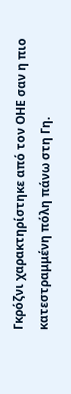Γκρόζνι χαρακτηρίστηκε από τον ΟΗΕ σαν η πιο κατεστραμμένη πόλη πάνω στη Γη.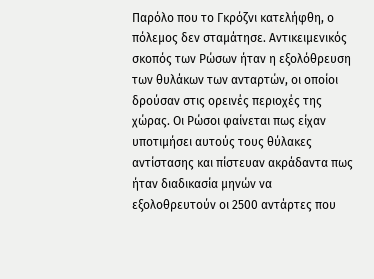Παρόλο που το Γκρόζνι κατελήφθη, ο πόλεμος δεν σταμάτησε. Αντικειμενικός σκοπός των Ρώσων ήταν η εξολόθρευση των θυλάκων των ανταρτών, οι οποίοι δρούσαν στις ορεινές περιοχές της χώρας. Οι Ρώσοι φαίνεται πως είχαν υποτιμήσει αυτούς τους θύλακες αντίστασης και πίστευαν ακράδαντα πως ήταν διαδικασία μηνών να εξολοθρευτούν οι 2500 αντάρτες που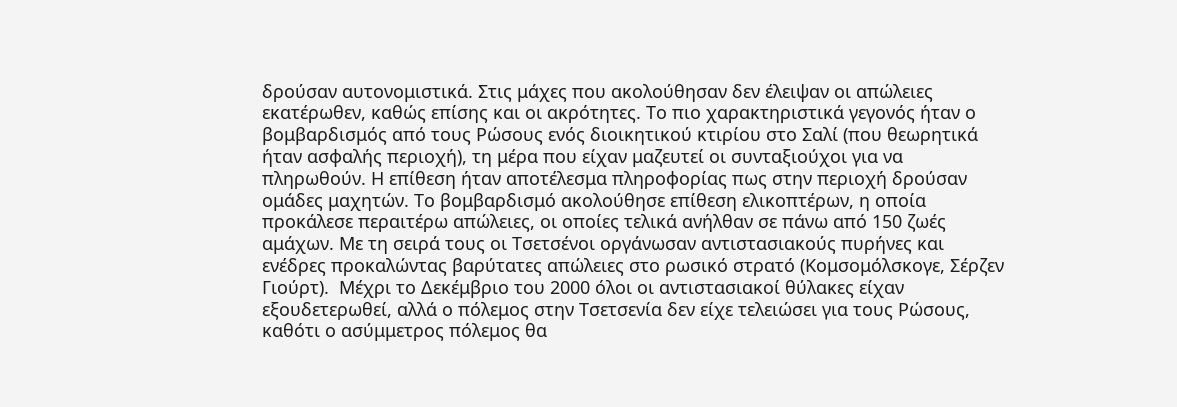δρούσαν αυτονομιστικά. Στις μάχες που ακολούθησαν δεν έλειψαν οι απώλειες εκατέρωθεν, καθώς επίσης και οι ακρότητες. Το πιο χαρακτηριστικά γεγονός ήταν ο βομβαρδισμός από τους Ρώσους ενός διοικητικού κτιρίου στο Σαλί (που θεωρητικά ήταν ασφαλής περιοχή), τη μέρα που είχαν μαζευτεί οι συνταξιούχοι για να πληρωθούν. Η επίθεση ήταν αποτέλεσμα πληροφορίας πως στην περιοχή δρούσαν ομάδες μαχητών. Το βομβαρδισμό ακολούθησε επίθεση ελικοπτέρων, η οποία προκάλεσε περαιτέρω απώλειες, οι οποίες τελικά ανήλθαν σε πάνω από 150 ζωές αμάχων. Με τη σειρά τους οι Τσετσένοι οργάνωσαν αντιστασιακούς πυρήνες και ενέδρες προκαλώντας βαρύτατες απώλειες στο ρωσικό στρατό (Κομσομόλσκογε, Σέρζεν Γιούρτ).  Μέχρι το Δεκέμβριο του 2000 όλοι οι αντιστασιακοί θύλακες είχαν εξουδετερωθεί, αλλά ο πόλεμος στην Τσετσενία δεν είχε τελειώσει για τους Ρώσους, καθότι ο ασύμμετρος πόλεμος θα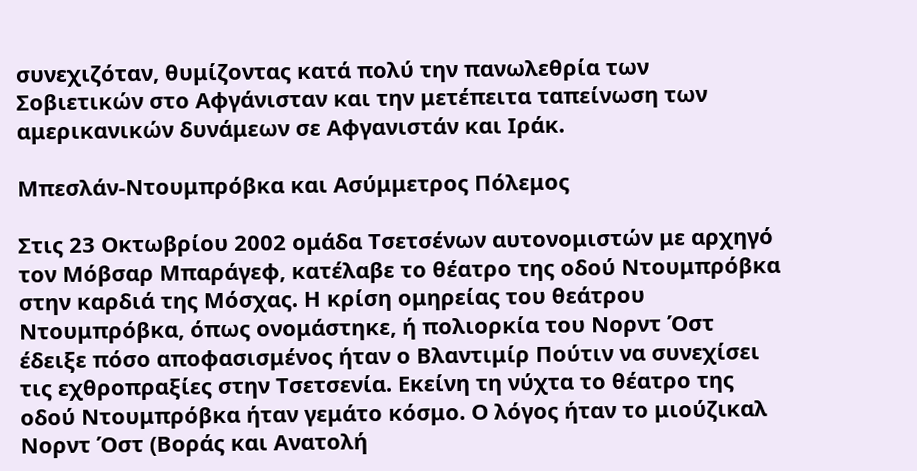συνεχιζόταν, θυμίζοντας κατά πολύ την πανωλεθρία των Σοβιετικών στο Αφγάνισταν και την μετέπειτα ταπείνωση των αμερικανικών δυνάμεων σε Αφγανιστάν και Ιράκ.

Μπεσλάν-Ντουμπρόβκα και Ασύμμετρος Πόλεμος

Στις 23 Οκτωβρίου 2002 ομάδα Τσετσένων αυτονομιστών με αρχηγό τον Μόβσαρ Μπαράγεφ, κατέλαβε το θέατρο της οδού Ντουμπρόβκα στην καρδιά της Μόσχας. Η κρίση ομηρείας του θεάτρου Ντουμπρόβκα, όπως ονομάστηκε, ή πολιορκία του Νορντ Όστ έδειξε πόσο αποφασισμένος ήταν ο Βλαντιμίρ Πούτιν να συνεχίσει τις εχθροπραξίες στην Τσετσενία. Εκείνη τη νύχτα το θέατρο της οδού Ντουμπρόβκα ήταν γεμάτο κόσμο. Ο λόγος ήταν το μιούζικαλ Νορντ Όστ (Βοράς και Ανατολή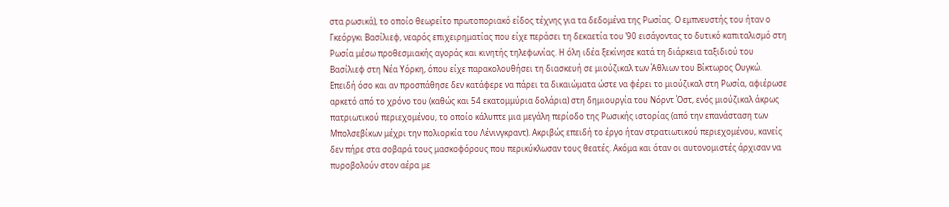στα ρωσικά), το οποίο θεωρείτο πρωτοποριακό είδος τέχνης για τα δεδομένα της Ρωσίας. Ο εμπνευστής του ήταν ο Γκεόργκι Βασίλιεφ, νεαρός επιχειρηματίας που είχε περάσει τη δεκαετία του ’90 εισάγοντας το δυτικό καπιταλισμό στη Ρωσία μέσω προθεσμιακής αγοράς και κινητής τηλεφωνίας. Η όλη ιδέα ξεκίνησε κατά τη διάρκεια ταξιδιού του Βασίλιεφ στη Νέα Υόρκη, όπου είχε παρακολουθήσει τη διασκευή σε μιούζικαλ των Άθλιων του Βίκτωρος Ουγκώ.  Επειδή όσο και αν προσπάθησε δεν κατάφερε να πάρει τα δικαιώματα ώστε να φέρει το μιούζικαλ στη Ρωσία, αφιέρωσε αρκετό από το χρόνο του (καθώς και 54 εκατομμύρια δολάρια) στη δημιουργία του Νόρντ Όστ, ενός μιούζικαλ άκρως πατριωτικού περιεχομένου, το οποίο κάλυπτε μια μεγάλη περίοδο της Ρωσικής ιστορίας (από την επανάσταση των Μπολσεβίκων μέχρι την πολιορκία του Λένινγκραντ). Ακριβώς επειδή το έργο ήταν στρατιωτικού περιεχομένου, κανείς δεν πήρε στα σοβαρά τους μασκοφόρους που περικύκλωσαν τους θεατές. Ακόμα και όταν οι αυτονομιστές άρχισαν να πυροβολούν στον αέρα με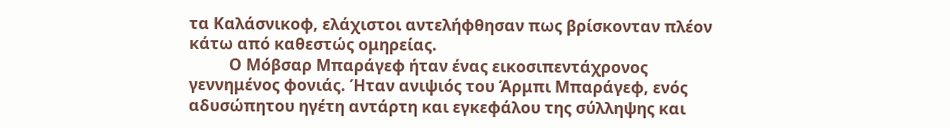τα Καλάσνικοφ, ελάχιστοι αντελήφθησαν πως βρίσκονταν πλέον κάτω από καθεστώς ομηρείας.
          Ο Μόβσαρ Μπαράγεφ ήταν ένας εικοσιπεντάχρονος γεννημένος φονιάς. Ήταν ανιψιός του Άρμπι Μπαράγεφ, ενός αδυσώπητου ηγέτη αντάρτη και εγκεφάλου της σύλληψης και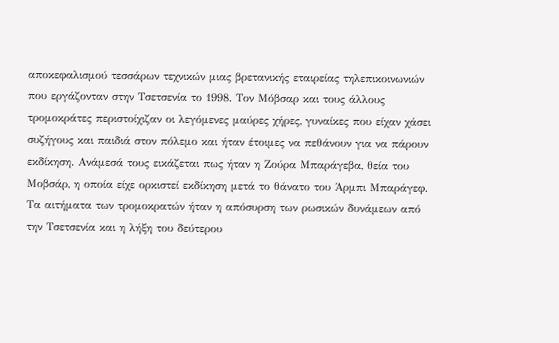αποκεφαλισμού τεσσάρων τεχνικών μιας βρετανικής εταιρείας τηλεπικοινωνιών που εργάζονταν στην Τσετσενία το 1998. Τον Μόβσαρ και τους άλλους τρομοκράτες περιστοίχιζαν οι λεγόμενες μαύρες χήρες, γυναίκες που είχαν χάσει συζήγους και παιδιά στον πόλεμο και ήταν έτοιμες να πεθάνουν για να πάρουν εκδίκηση. Ανάμεσά τους εικάζεται πως ήταν η Ζούρα Μπαράγεβα, θεία του Μοβσάρ, η οποία είχε ορκιστεί εκδίκηση μετά το θάνατο του Άρμπι Μπαράγεφ. Τα αιτήματα των τρομοκρατών ήταν η απόσυρση των ρωσικών δυνάμεων από την Τσετσενία και η λήξη του δεύτερου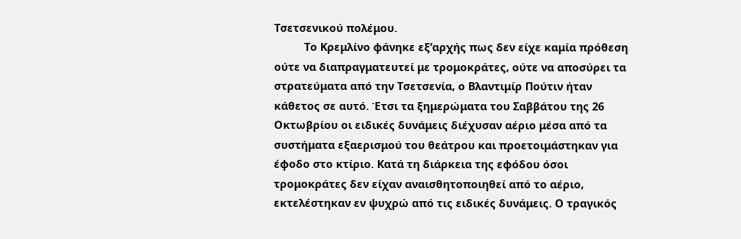Τσετσενικού πολέμου.
          Το Κρεμλίνο φάνηκε εξ’αρχής πως δεν είχε καμία πρόθεση ούτε να διαπραγματευτεί με τρομοκράτες, ούτε να αποσύρει τα στρατεύματα από την Τσετσενία, ο Βλαντιμίρ Πούτιν ήταν κάθετος σε αυτό. Έτσι τα ξημερώματα του Σαββάτου της 26 Οκτωβρίου οι ειδικές δυνάμεις διέχυσαν αέριο μέσα από τα συστήματα εξαερισμού του θεάτρου και προετοιμάστηκαν για έφοδο στο κτίριο. Κατά τη διάρκεια της εφόδου όσοι τρομοκράτες δεν είχαν αναισθητοποιηθεί από το αέριο, εκτελέστηκαν εν ψυχρώ από τις ειδικές δυνάμεις. Ο τραγικός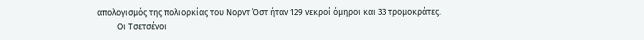απολογισμός της πολιορκίας του Νορντ Όστ ήταν 129 νεκροί όμηροι και 33 τρομοκράτες.
          Οι Τσετσένοι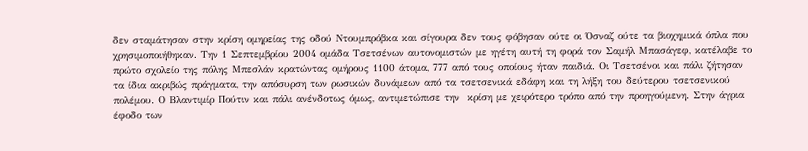δεν σταμάτησαν στην κρίση ομηρείας της οδού Ντουμπρόβκα και σίγουρα δεν τους φόβησαν ούτε οι Όσναζ ούτε τα βιοχημικά όπλα που χρησιμοποιήθηκαν. Την 1 Σεπτεμβρίου 2004 ομάδα Τσετσένων αυτονομιστών με ηγέτη αυτή τη φορά τον Σαμήλ Μπασάγεφ, κατέλαβε το πρώτο σχολείο της πόλης Μπεσλάν κρατώντας ομήρους 1100 άτομα, 777 από τους οποίους ήταν παιδιά. Οι Τσετσένοι και πάλι ζήτησαν τα ίδια ακριβώς πράγματα, την απόσυρση των ρωσικών δυνάμεων από τα τσετσενικά εδάφη και τη λήξη του δεύτερου τσετσενικού πολέμου. Ο Βλαντιμίρ Πούτιν και πάλι ανένδοτως όμως, αντιμετώπισε την  κρίση με χειρότερο τρόπο από την προηγούμενη. Στην άγρια έφοδο των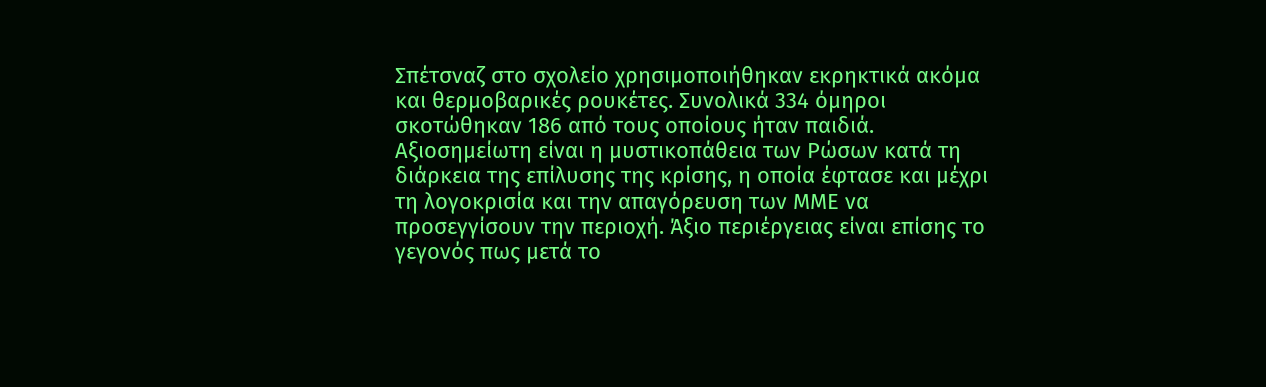Σπέτσναζ στο σχολείο χρησιμοποιήθηκαν εκρηκτικά ακόμα και θερμοβαρικές ρουκέτες. Συνολικά 334 όμηροι σκοτώθηκαν 186 από τους οποίους ήταν παιδιά. Αξιοσημείωτη είναι η μυστικοπάθεια των Ρώσων κατά τη διάρκεια της επίλυσης της κρίσης, η οποία έφτασε και μέχρι τη λογοκρισία και την απαγόρευση των ΜΜΕ να προσεγγίσουν την περιοχή. Άξιο περιέργειας είναι επίσης το γεγονός πως μετά το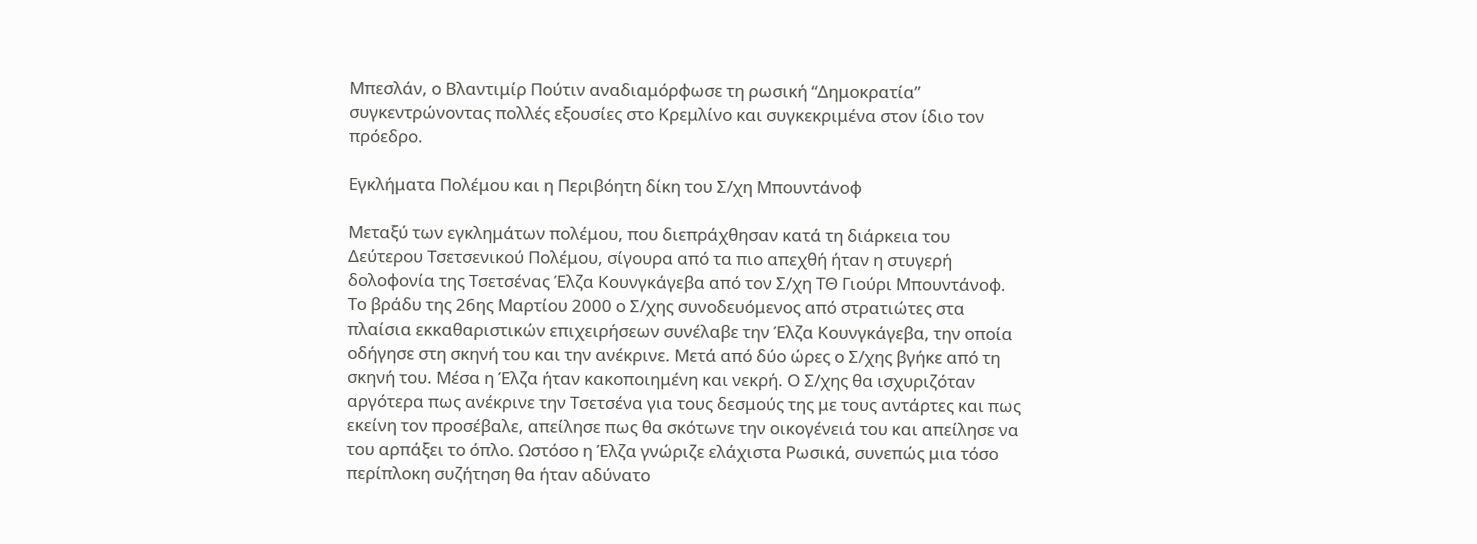Μπεσλάν, ο Βλαντιμίρ Πούτιν αναδιαμόρφωσε τη ρωσική “Δημοκρατία” συγκεντρώνοντας πολλές εξουσίες στο Κρεμλίνο και συγκεκριμένα στον ίδιο τον πρόεδρο.

Εγκλήματα Πολέμου και η Περιβόητη δίκη του Σ/χη Μπουντάνοφ

Μεταξύ των εγκλημάτων πολέμου, που διεπράχθησαν κατά τη διάρκεια του Δεύτερου Τσετσενικού Πολέμου, σίγουρα από τα πιο απεχθή ήταν η στυγερή δολοφονία της Τσετσένας Έλζα Κουνγκάγεβα από τον Σ/χη ΤΘ Γιούρι Μπουντάνοφ. Το βράδυ της 26ης Μαρτίου 2000 ο Σ/χης συνοδευόμενος από στρατιώτες στα πλαίσια εκκαθαριστικών επιχειρήσεων συνέλαβε την Έλζα Κουνγκάγεβα, την οποία οδήγησε στη σκηνή του και την ανέκρινε. Μετά από δύο ώρες ο Σ/χης βγήκε από τη σκηνή του. Μέσα η Έλζα ήταν κακοποιημένη και νεκρή. Ο Σ/χης θα ισχυριζόταν αργότερα πως ανέκρινε την Τσετσένα για τους δεσμούς της με τους αντάρτες και πως εκείνη τον προσέβαλε, απείλησε πως θα σκότωνε την οικογένειά του και απείλησε να του αρπάξει το όπλο. Ωστόσο η Έλζα γνώριζε ελάχιστα Ρωσικά, συνεπώς μια τόσο περίπλοκη συζήτηση θα ήταν αδύνατο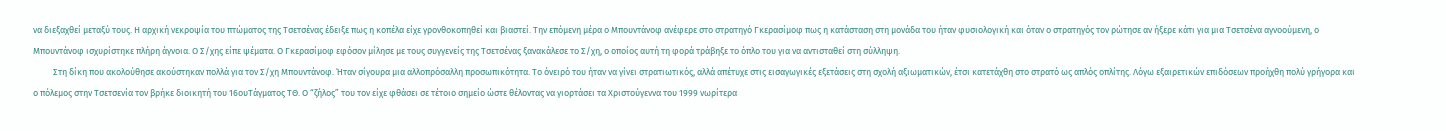να διεξαχθεί μεταξύ τους. Η αρχική νεκροψία του πτώματος της Τσετσένας έδειξε πως η κοπέλα είχε γρονθοκοπηθεί και βιαστεί. Την επόμενη μέρα ο Μπουντάνοφ ανέφερε στο στρατηγό Γκερασίμοφ πως η κατάσταση στη μονάδα του ήταν φυσιολογική και όταν ο στρατηγός τον ρώτησε αν ήξερε κάτι για μια Τσετσένα αγνοούμενη, ο Μπουντάνοφ ισχυρίστηκε πλήρη άγνοια. Ο Σ/χης είπε ψέματα. Ο Γκερασίμοφ εφόσον μίλησε με τους συγγενείς της Τσετσένας ξανακάλεσε το Σ/χη, ο οποίος αυτή τη φορά τράβηξε το όπλο του για να αντισταθεί στη σύλληψη.
          Στη δίκη που ακολούθησε ακούστηκαν πολλά για τον Σ/χη Μπουντάνοφ. Ήταν σίγουρα μια αλλοπρόσαλλη προσωπικότητα. Το όνειρό του ήταν να γίνει στρατιωτικός, αλλά απέτυχε στις εισαγωγικές εξετάσεις στη σχολή αξιωματικών, έτσι κατετάχθη στο στρατό ως απλός οπλίτης. Λόγω εξαιρετικών επιδόσεων προήχθη πολύ γρήγορα και ο πόλεμος στην Τσετσενία τον βρήκε διοικητή του 16ουΤάγματος ΤΘ. Ο “ζήλος” του τον είχε φθάσει σε τέτοιο σημείο ώστε θέλοντας να γιορτάσει τα Χριστούγεννα του 1999 νωρίτερα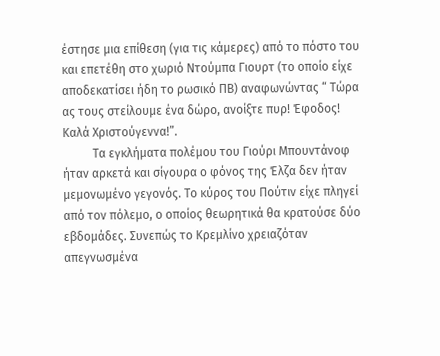έστησε μια επίθεση (για τις κάμερες) από το πόστο του και επετέθη στο χωριό Ντούμπα Γιουρτ (το οποίο είχε αποδεκατίσει ήδη το ρωσικό ΠΒ) αναφωνώντας “ Τώρα ας τους στείλουμε ένα δώρο, ανοίξτε πυρ! Έφοδος! Καλά Χριστούγεννα!”.
          Τα εγκλήματα πολέμου του Γιούρι Μπουντάνοφ ήταν αρκετά και σίγουρα ο φόνος της Έλζα δεν ήταν μεμονωμένο γεγονός. Το κύρος του Πούτιν είχε πληγεί από τον πόλεμο, ο οποίος θεωρητικά θα κρατούσε δύο εβδομάδες. Συνεπώς το Κρεμλίνο χρειαζόταν απεγνωσμένα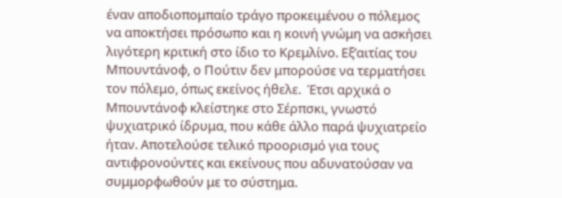έναν αποδιοπομπαίο τράγο προκειμένου ο πόλεμος να αποκτήσει πρόσωπο και η κοινή γνώμη να ασκήσει λιγότερη κριτική στο ίδιο το Κρεμλίνο. Εξ’αιτίας του Μπουντάνοφ, ο Πούτιν δεν μπορούσε να τερματήσει τον πόλεμο, όπως εκείνος ήθελε.  Έτσι αρχικά ο Μπουντάνοφ κλείστηκε στο Σέρπσκι, γνωστό ψυχιατρικό ίδρυμα, που κάθε άλλο παρά ψυχιατρείο ήταν. Αποτελούσε τελικό προορισμό για τους αντιφρονούντες και εκείνους που αδυνατούσαν να συμμορφωθούν με το σύστημα.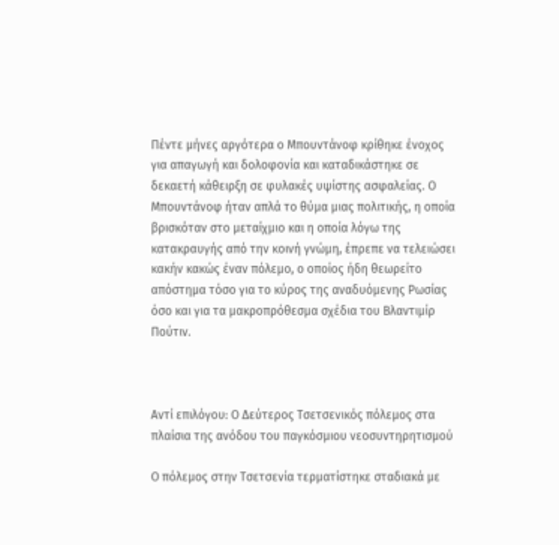Πέντε μήνες αργότερα ο Μπουντάνοφ κρίθηκε ένοχος για απαγωγή και δολοφονία και καταδικάστηκε σε δεκαετή κάθειρξη σε φυλακές υψίστης ασφαλείας. Ο Μπουντάνοφ ήταν απλά το θύμα μιας πολιτικής, η οποία βρισκόταν στο μεταίχμιο και η οποία λόγω της κατακραυγής από την κοινή γνώμη, έπρεπε να τελειώσει κακήν κακώς έναν πόλεμο, ο οποίος ήδη θεωρείτο απόστημα τόσο για το κύρος της αναδυόμενης Ρωσίας όσο και για τα μακροπρόθεσμα σχέδια του Βλαντιμίρ Πούτιν.



Αντί επιλόγου: Ο Δεύτερος Τσετσενικός πόλεμος στα πλαίσια της ανόδου του παγκόσμιου νεοσυντηρητισμού

Ο πόλεμος στην Τσετσενία τερματίστηκε σταδιακά με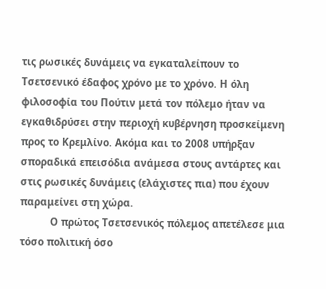τις ρωσικές δυνάμεις να εγκαταλείπουν το Τσετσενικό έδαφος χρόνο με το χρόνο. Η όλη φιλοσοφία του Πούτιν μετά τον πόλεμο ήταν να εγκαθιδρύσει στην περιοχή κυβέρνηση προσκείμενη προς το Κρεμλίνο. Ακόμα και το 2008 υπήρξαν σποραδικά επεισόδια ανάμεσα στους αντάρτες και στις ρωσικές δυνάμεις (ελάχιστες πια) που έχουν παραμείνει στη χώρα.
          Ο πρώτος Τσετσενικός πόλεμος απετέλεσε μια τόσο πολιτική όσο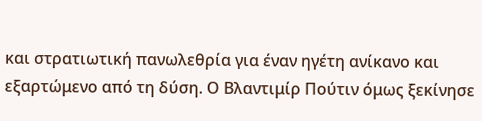και στρατιωτική πανωλεθρία για έναν ηγέτη ανίκανο και εξαρτώμενο από τη δύση. Ο Βλαντιμίρ Πούτιν όμως ξεκίνησε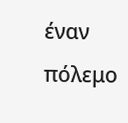έναν πόλεμο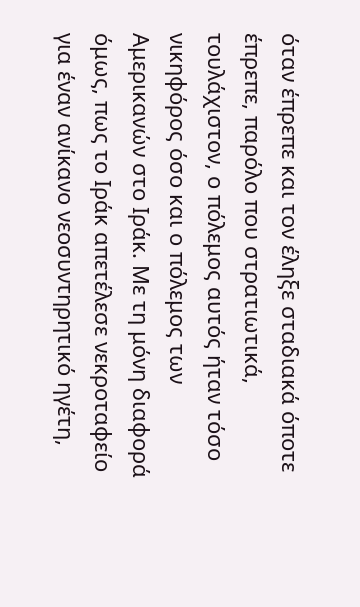όταν έπρεπε και τον έληξε σταδιακά όποτε έπρεπε, παρόλο που στρατιωτικά, τουλάχιστον, ο πόλεμος αυτός ήταν τόσο νικηφόρος όσο και ο πόλεμος των Αμερικανών στο Ιράκ. Με τη μόνη διαφορά όμως, πως το Ιράκ απετέλεσε νεκροταφείο για έναν ανίκανο νεοσυντηρητικό ηγέτη,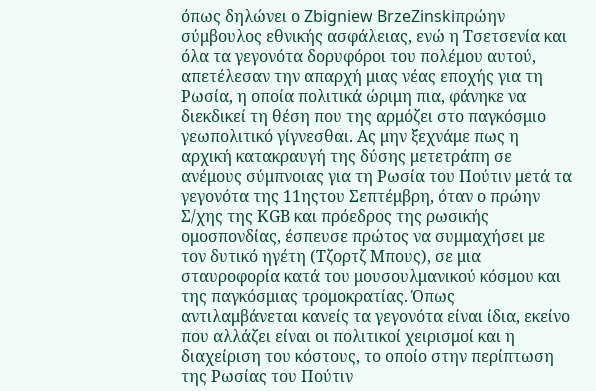όπως δηλώνει ο Zbigniew BrzeZinskiπρώην σύμβουλος εθνικής ασφάλειας, ενώ η Τσετσενία και όλα τα γεγονότα δορυφόροι του πολέμου αυτού, απετέλεσαν την απαρχή μιας νέας εποχής για τη Ρωσία, η οποία πολιτικά ώριμη πια, φάνηκε να διεκδικεί τη θέση που της αρμόζει στο παγκόσμιο γεωπολιτικό γίγνεσθαι. Ας μην ξεχνάμε πως η αρχική κατακραυγή της δύσης μετετράπη σε ανέμους σύμπνοιας για τη Ρωσία του Πούτιν μετά τα γεγονότα της 11ηςτου Σεπτέμβρη, όταν ο πρώην Σ/χης της ΚGB και πρόεδρος της ρωσικής ομοσπονδίας, έσπευσε πρώτος να συμμαχήσει με τον δυτικό ηγέτη (Τζορτζ Μπους), σε μια σταυροφορία κατά του μουσουλμανικού κόσμου και της παγκόσμιας τρομοκρατίας. Όπως αντιλαμβάνεται κανείς τα γεγονότα είναι ίδια, εκείνο που αλλάζει είναι οι πολιτικοί χειρισμοί και η διαχείριση του κόστους, το οποίο στην περίπτωση της Ρωσίας του Πούτιν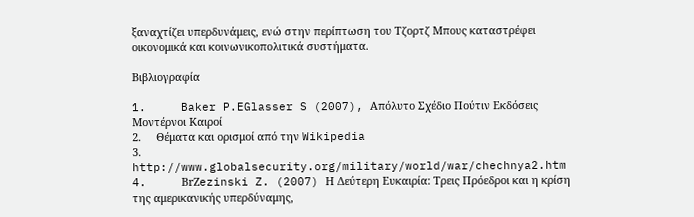ξαναχτίζει υπερδυνάμεις, ενώ στην περίπτωση του Τζορτζ Μπους καταστρέφει οικονομικά και κοινωνικοπολιτικά συστήματα.

Βιβλιογραφία

1.     Baker P.EGlasser S (2007), Απόλυτο Σχέδιο Πούτιν Εκδόσεις Μοντέρνοι Καιροί
2.     Θέματα και ορισμοί από την Wikipedia
3.    http://www.globalsecurity.org/military/world/war/chechnya2.htm
4.     BrΖezinski Z. (2007) Η Δεύτερη Ευκαιρία: Τρεις Πρόεδροι και η κρίση της αμερικανικής υπερδύναμης,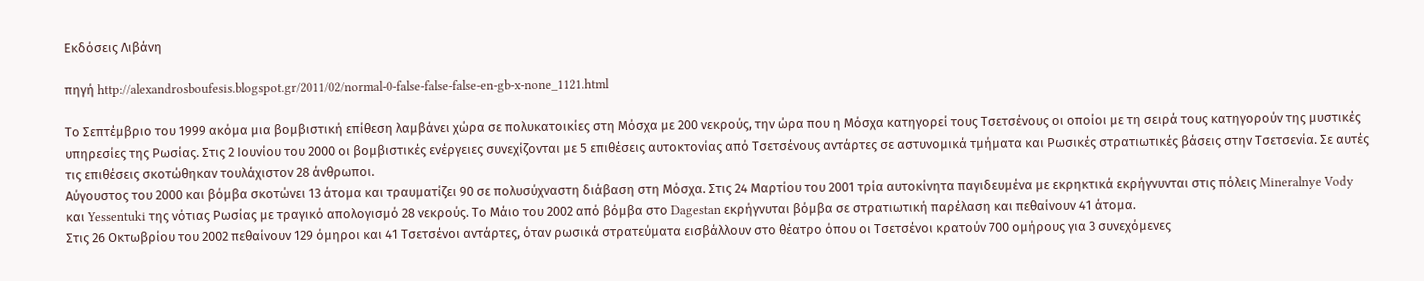Εκδόσεις Λιβάνη

πηγή http://alexandrosboufesis.blogspot.gr/2011/02/normal-0-false-false-false-en-gb-x-none_1121.html

Το Σεπτέμβριο του 1999 ακόμα μια βομβιστική επίθεση λαμβάνει χώρα σε πολυκατοικίες στη Μόσχα με 200 νεκρούς, την ώρα που η Μόσχα κατηγορεί τους Τσετσένους οι οποίοι με τη σειρά τους κατηγορούν της μυστικές υπηρεσίες της Ρωσίας. Στις 2 Ιουνίου του 2000 οι βομβιστικές ενέργειες συνεχίζονται με 5 επιθέσεις αυτοκτονίας από Τσετσένους αντάρτες σε αστυνομικά τμήματα και Ρωσικές στρατιωτικές βάσεις στην Τσετσενία. Σε αυτές τις επιθέσεις σκοτώθηκαν τουλάχιστον 28 άνθρωποι.
Αύγουστος του 2000 και βόμβα σκοτώνει 13 άτομα και τραυματίζει 90 σε πολυσύχναστη διάβαση στη Μόσχα. Στις 24 Μαρτίου του 2001 τρία αυτοκίνητα παγιδευμένα με εκρηκτικά εκρήγνυνται στις πόλεις Mineralnye Vody και Yessentuki της νότιας Ρωσίας με τραγικό απολογισμό 28 νεκρούς. Το Μάιο του 2002 από βόμβα στο Dagestan εκρήγνυται βόμβα σε στρατιωτική παρέλαση και πεθαίνουν 41 άτομα.
Στις 26 Οκτωβρίου του 2002 πεθαίνουν 129 όμηροι και 41 Τσετσένοι αντάρτες, όταν ρωσικά στρατεύματα εισβάλλουν στο θέατρο όπου οι Τσετσένοι κρατούν 700 ομήρους για 3 συνεχόμενες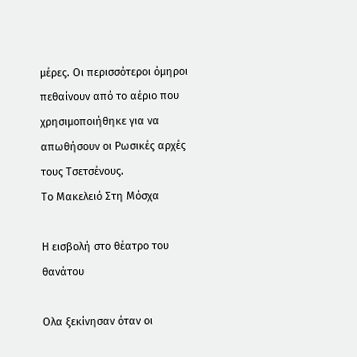μέρες. Οι περισσότεροι όμηροι πεθαίνουν από το αέριο που χρησιμοποιήθηκε για να απωθήσουν οι Ρωσικές αρχές τους Τσετσένους.
Το Μακελειό Στη Μόσχα

Η εισβολή στο θέατρο του θανάτου

Ολα ξεκίνησαν όταν οι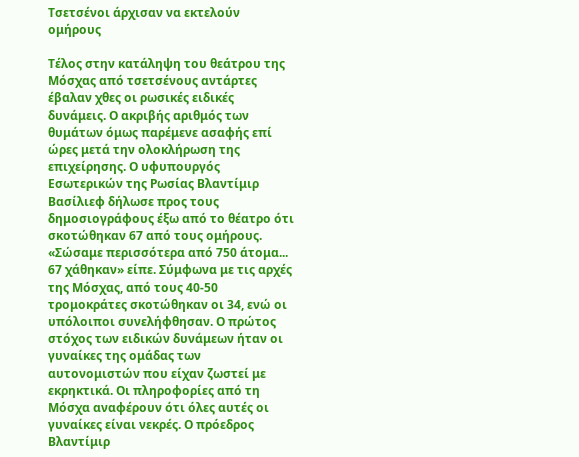Τσετσένοι άρχισαν να εκτελούν ομήρους

Τέλος στην κατάληψη του θεάτρου της Μόσχας από τσετσένους αντάρτες έβαλαν χθες οι ρωσικές ειδικές δυνάμεις. Ο ακριβής αριθμός των θυμάτων όμως παρέμενε ασαφής επί ώρες μετά την ολοκλήρωση της επιχείρησης. Ο υφυπουργός Εσωτερικών της Ρωσίας Βλαντίμιρ Βασίλιεφ δήλωσε προς τους δημοσιογράφους έξω από το θέατρο ότι σκοτώθηκαν 67 από τους ομήρους. «Σώσαμε περισσότερα από 750 άτομα... 67 χάθηκαν» είπε. Σύμφωνα με τις αρχές της Μόσχας, από τους 40-50 τρομοκράτες σκοτώθηκαν οι 34, ενώ οι υπόλοιποι συνελήφθησαν. Ο πρώτος στόχος των ειδικών δυνάμεων ήταν οι γυναίκες της ομάδας των αυτονομιστών που είχαν ζωστεί με εκρηκτικά. Οι πληροφορίες από τη Μόσχα αναφέρουν ότι όλες αυτές οι γυναίκες είναι νεκρές. Ο πρόεδρος Βλαντίμιρ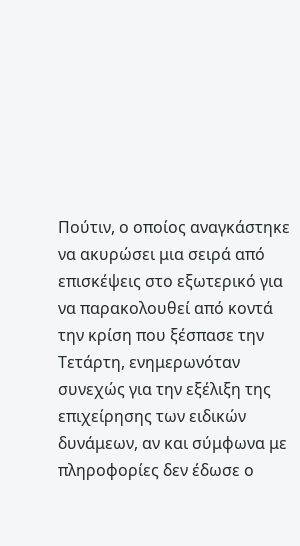Πούτιν, ο οποίος αναγκάστηκε να ακυρώσει μια σειρά από επισκέψεις στο εξωτερικό για να παρακολουθεί από κοντά την κρίση που ξέσπασε την Τετάρτη, ενημερωνόταν συνεχώς για την εξέλιξη της επιχείρησης των ειδικών δυνάμεων, αν και σύμφωνα με πληροφορίες δεν έδωσε ο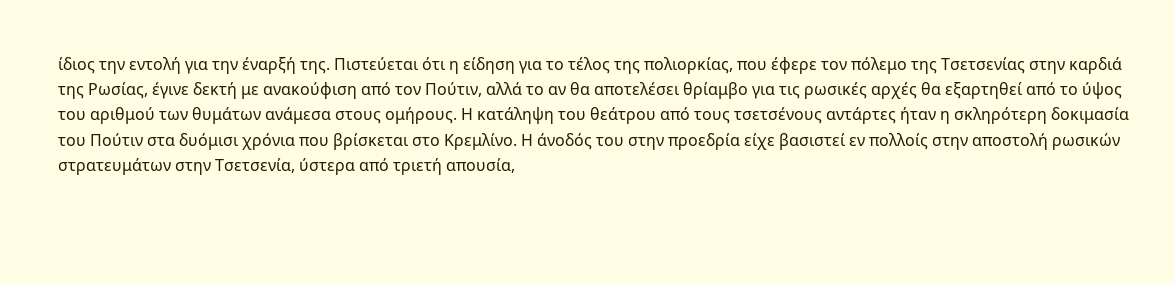ίδιος την εντολή για την έναρξή της. Πιστεύεται ότι η είδηση για το τέλος της πολιορκίας, που έφερε τον πόλεμο της Τσετσενίας στην καρδιά της Ρωσίας, έγινε δεκτή με ανακούφιση από τον Πούτιν, αλλά το αν θα αποτελέσει θρίαμβο για τις ρωσικές αρχές θα εξαρτηθεί από το ύψος του αριθμού των θυμάτων ανάμεσα στους ομήρους. Η κατάληψη του θεάτρου από τους τσετσένους αντάρτες ήταν η σκληρότερη δοκιμασία του Πούτιν στα δυόμισι χρόνια που βρίσκεται στο Κρεμλίνο. Η άνοδός του στην προεδρία είχε βασιστεί εν πολλοίς στην αποστολή ρωσικών στρατευμάτων στην Τσετσενία, ύστερα από τριετή απουσία,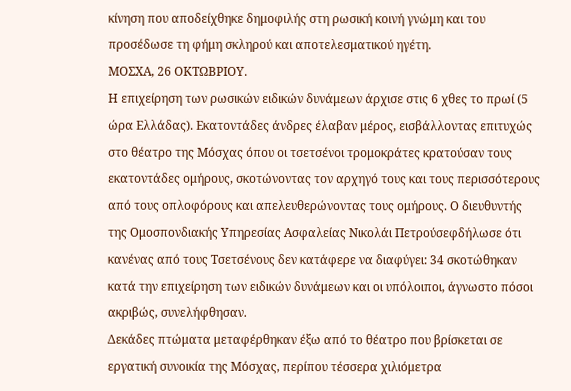κίνηση που αποδείχθηκε δημοφιλής στη ρωσική κοινή γνώμη και του προσέδωσε τη φήμη σκληρού και αποτελεσματικού ηγέτη.
ΜΟΣΧΑ, 26 ΟΚΤΩΒΡΙΟΥ.
Η επιχείρηση των ρωσικών ειδικών δυνάμεων άρχισε στις 6 χθες το πρωί (5 ώρα Ελλάδας). Εκατοντάδες άνδρες έλαβαν μέρος, εισβάλλοντας επιτυχώς στο θέατρο της Μόσχας όπου οι τσετσένοι τρομοκράτες κρατούσαν τους εκατοντάδες ομήρους, σκοτώνοντας τον αρχηγό τους και τους περισσότερους από τους οπλοφόρους και απελευθερώνοντας τους ομήρους. Ο διευθυντής της Ομοσπονδιακής Υπηρεσίας Ασφαλείας Νικολάι Πετρούσεφδήλωσε ότι κανένας από τους Τσετσένους δεν κατάφερε να διαφύγει: 34 σκοτώθηκαν κατά την επιχείρηση των ειδικών δυνάμεων και οι υπόλοιποι, άγνωστο πόσοι ακριβώς, συνελήφθησαν.
Δεκάδες πτώματα μεταφέρθηκαν έξω από το θέατρο που βρίσκεται σε εργατική συνοικία της Μόσχας, περίπου τέσσερα χιλιόμετρα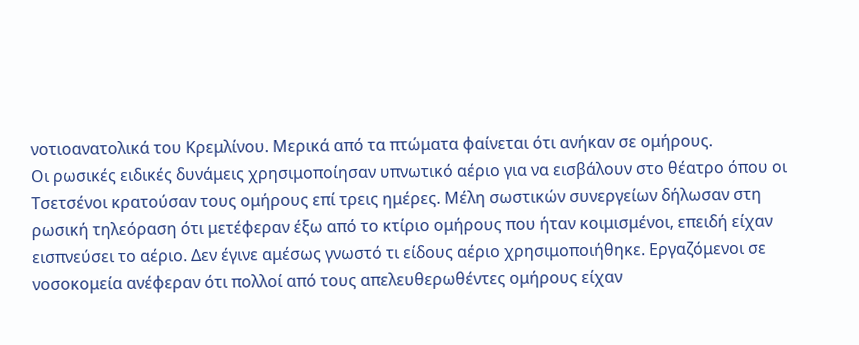νοτιοανατολικά του Κρεμλίνου. Μερικά από τα πτώματα φαίνεται ότι ανήκαν σε ομήρους.
Οι ρωσικές ειδικές δυνάμεις χρησιμοποίησαν υπνωτικό αέριο για να εισβάλουν στο θέατρο όπου οι Τσετσένοι κρατούσαν τους ομήρους επί τρεις ημέρες. Μέλη σωστικών συνεργείων δήλωσαν στη ρωσική τηλεόραση ότι μετέφεραν έξω από το κτίριο ομήρους που ήταν κοιμισμένοι, επειδή είχαν εισπνεύσει το αέριο. Δεν έγινε αμέσως γνωστό τι είδους αέριο χρησιμοποιήθηκε. Εργαζόμενοι σε νοσοκομεία ανέφεραν ότι πολλοί από τους απελευθερωθέντες ομήρους είχαν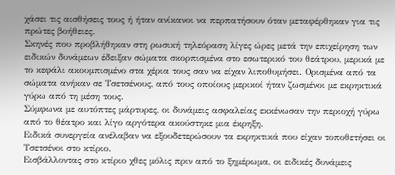χάσει τις αισθήσεις τους ή ήταν ανίκανοι να περπατήσουν όταν μεταφέρθηκαν για τις πρώτες βοήθειες.
Σκηνές που προβλήθηκαν στη ρωσική τηλεόραση λίγες ώρες μετά την επιχείρηση των ειδικών δυνάμεων έδειξαν σώματα σκορπισμένα στο εσωτερικό του θεάτρου, μερικά με το κεφάλι ακουμπισμένο στα χέρια τους σαν να είχαν λιποθυμήσει. Ορισμένα από τα σώματα ανήκαν σε Τσετσένους, από τους οποίους μερικοί ήταν ζωσμένοι με εκρηκτικά γύρω από τη μέση τους.
Σύμφωνα με αυτόπτες μάρτυρες, οι δυνάμεις ασφαλείας εκκένωσαν την περιοχή γύρω από το θέατρο και λίγο αργότερα ακούστηκε μια έκρηξη.
Ειδικά συνεργεία ανέλαβαν να εξουδετερώσουν τα εκρηκτικά που είχαν τοποθετήσει οι Τσετσένοι στο κτίριο.
Εισβάλλοντας στο κτίριο χθες μόλις πριν από το ξημέρωμα, οι ειδικές δυνάμεις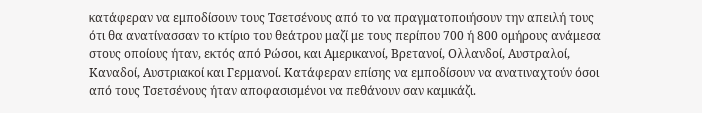κατάφεραν να εμποδίσουν τους Τσετσένους από το να πραγματοποιήσουν την απειλή τους ότι θα ανατίνασσαν το κτίριο του θεάτρου μαζί με τους περίπου 700 ή 800 ομήρους ανάμεσα στους οποίους ήταν, εκτός από Ρώσοι, και Αμερικανοί, Βρετανοί, Ολλανδοί, Αυστραλοί, Καναδοί, Αυστριακοί και Γερμανοί. Κατάφεραν επίσης να εμποδίσουν να ανατιναχτούν όσοι από τους Τσετσένους ήταν αποφασισμένοι να πεθάνουν σαν καμικάζι.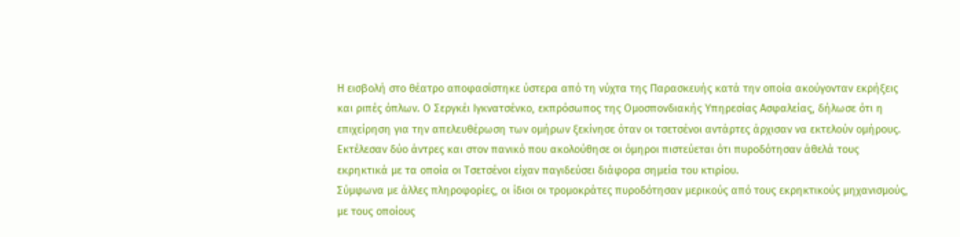Η εισβολή στο θέατρο αποφασίστηκε ύστερα από τη νύχτα της Παρασκευής κατά την οποία ακούγονταν εκρήξεις και ριπές όπλων. Ο Σεργκέι Ιγκνατσένκο, εκπρόσωπος της Ομοσπονδιακής Υπηρεσίας Ασφαλείας, δήλωσε ότι η επιχείρηση για την απελευθέρωση των ομήρων ξεκίνησε όταν οι τσετσένοι αντάρτες άρχισαν να εκτελούν ομήρους. Εκτέλεσαν δύο άντρες και στον πανικό που ακολούθησε οι όμηροι πιστεύεται ότι πυροδότησαν άθελά τους εκρηκτικά με τα οποία οι Τσετσένοι είχαν παγιδεύσει διάφορα σημεία του κτιρίου.
Σύμφωνα με άλλες πληροφορίες, οι ίδιοι οι τρομοκράτες πυροδότησαν μερικούς από τους εκρηκτικούς μηχανισμούς, με τους οποίους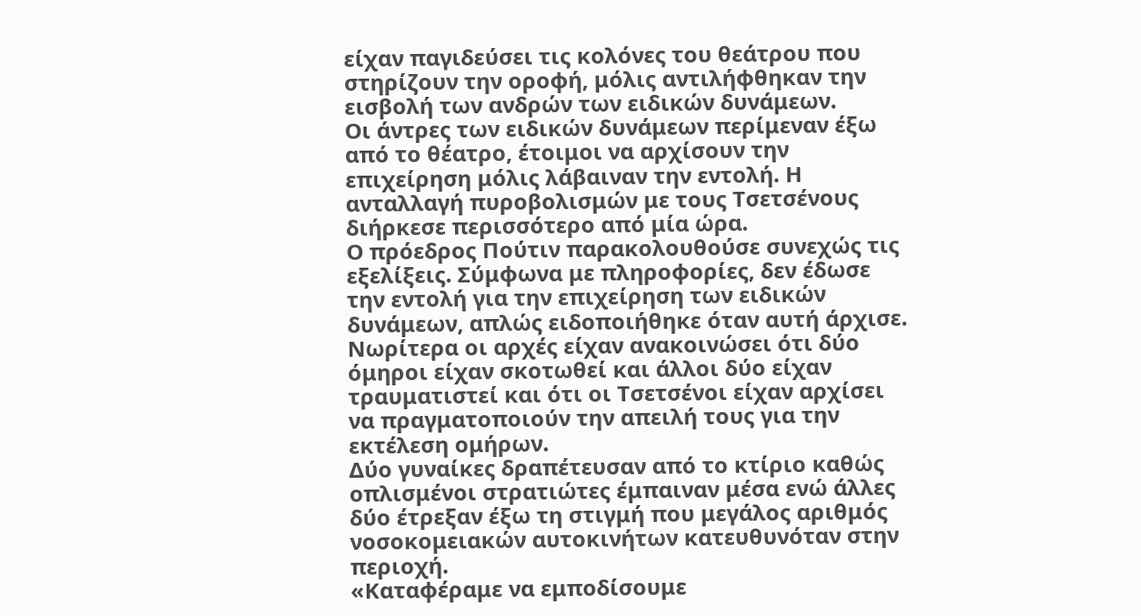είχαν παγιδεύσει τις κολόνες του θεάτρου που στηρίζουν την οροφή, μόλις αντιλήφθηκαν την εισβολή των ανδρών των ειδικών δυνάμεων.
Οι άντρες των ειδικών δυνάμεων περίμεναν έξω από το θέατρο, έτοιμοι να αρχίσουν την επιχείρηση μόλις λάβαιναν την εντολή. Η ανταλλαγή πυροβολισμών με τους Τσετσένους διήρκεσε περισσότερο από μία ώρα.
Ο πρόεδρος Πούτιν παρακολουθούσε συνεχώς τις εξελίξεις. Σύμφωνα με πληροφορίες, δεν έδωσε την εντολή για την επιχείρηση των ειδικών δυνάμεων, απλώς ειδοποιήθηκε όταν αυτή άρχισε.
Νωρίτερα οι αρχές είχαν ανακοινώσει ότι δύο όμηροι είχαν σκοτωθεί και άλλοι δύο είχαν τραυματιστεί και ότι οι Τσετσένοι είχαν αρχίσει να πραγματοποιούν την απειλή τους για την εκτέλεση ομήρων.
Δύο γυναίκες δραπέτευσαν από το κτίριο καθώς οπλισμένοι στρατιώτες έμπαιναν μέσα ενώ άλλες δύο έτρεξαν έξω τη στιγμή που μεγάλος αριθμός νοσοκομειακών αυτοκινήτων κατευθυνόταν στην περιοχή.
«Καταφέραμε να εμποδίσουμε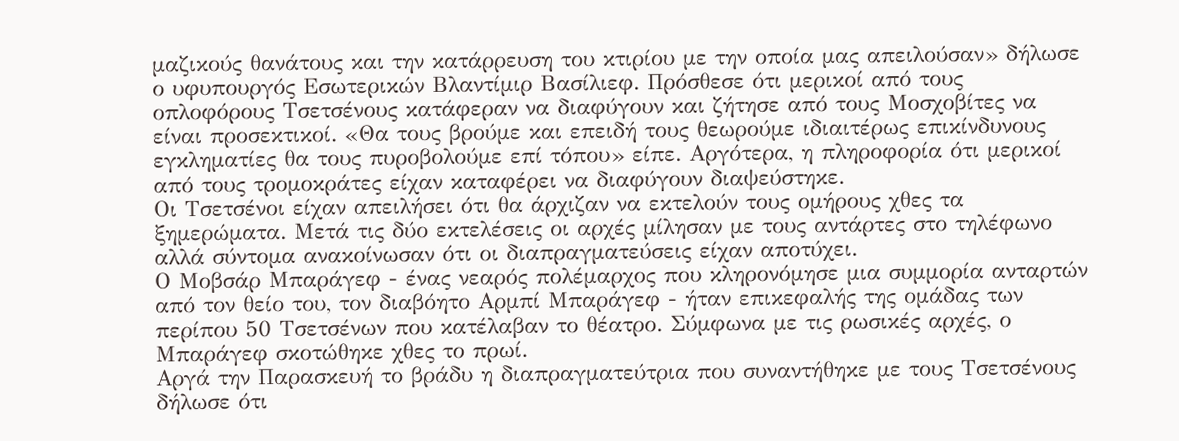μαζικούς θανάτους και την κατάρρευση του κτιρίου με την οποία μας απειλούσαν» δήλωσε ο υφυπουργός Εσωτερικών Βλαντίμιρ Βασίλιεφ. Πρόσθεσε ότι μερικοί από τους οπλοφόρους Τσετσένους κατάφεραν να διαφύγουν και ζήτησε από τους Μοσχοβίτες να είναι προσεκτικοί. «Θα τους βρούμε και επειδή τους θεωρούμε ιδιαιτέρως επικίνδυνους εγκληματίες θα τους πυροβολούμε επί τόπου» είπε. Αργότερα, η πληροφορία ότι μερικοί από τους τρομοκράτες είχαν καταφέρει να διαφύγουν διαψεύστηκε.
Οι Τσετσένοι είχαν απειλήσει ότι θα άρχιζαν να εκτελούν τους ομήρους χθες τα ξημερώματα. Μετά τις δύο εκτελέσεις οι αρχές μίλησαν με τους αντάρτες στο τηλέφωνο αλλά σύντομα ανακοίνωσαν ότι οι διαπραγματεύσεις είχαν αποτύχει.
Ο Μοβσάρ Μπαράγεφ - ένας νεαρός πολέμαρχος που κληρονόμησε μια συμμορία ανταρτών από τον θείο του, τον διαβόητο Αρμπί Μπαράγεφ - ήταν επικεφαλής της ομάδας των περίπου 50 Τσετσένων που κατέλαβαν το θέατρο. Σύμφωνα με τις ρωσικές αρχές, ο Μπαράγεφ σκοτώθηκε χθες το πρωί.
Αργά την Παρασκευή το βράδυ η διαπραγματεύτρια που συναντήθηκε με τους Τσετσένους δήλωσε ότι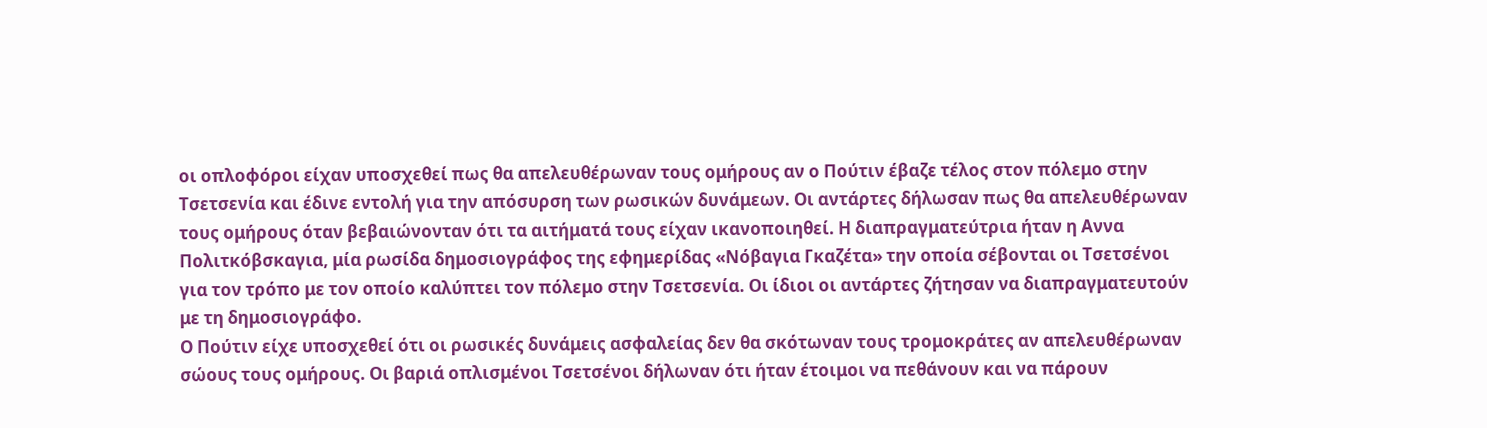οι οπλοφόροι είχαν υποσχεθεί πως θα απελευθέρωναν τους ομήρους αν ο Πούτιν έβαζε τέλος στον πόλεμο στην Τσετσενία και έδινε εντολή για την απόσυρση των ρωσικών δυνάμεων. Οι αντάρτες δήλωσαν πως θα απελευθέρωναν τους ομήρους όταν βεβαιώνονταν ότι τα αιτήματά τους είχαν ικανοποιηθεί. Η διαπραγματεύτρια ήταν η Αννα Πολιτκόβσκαγια, μία ρωσίδα δημοσιογράφος της εφημερίδας «Νόβαγια Γκαζέτα» την οποία σέβονται οι Τσετσένοι για τον τρόπο με τον οποίο καλύπτει τον πόλεμο στην Τσετσενία. Οι ίδιοι οι αντάρτες ζήτησαν να διαπραγματευτούν με τη δημοσιογράφο.
Ο Πούτιν είχε υποσχεθεί ότι οι ρωσικές δυνάμεις ασφαλείας δεν θα σκότωναν τους τρομοκράτες αν απελευθέρωναν σώους τους ομήρους. Οι βαριά οπλισμένοι Τσετσένοι δήλωναν ότι ήταν έτοιμοι να πεθάνουν και να πάρουν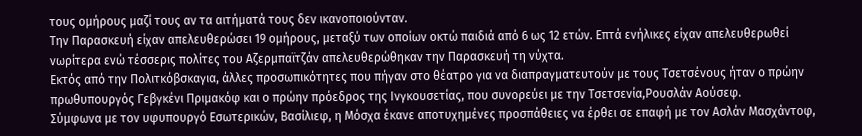τους ομήρους μαζί τους αν τα αιτήματά τους δεν ικανοποιούνταν.
Την Παρασκευή είχαν απελευθερώσει 19 ομήρους, μεταξύ των οποίων οκτώ παιδιά από 6 ως 12 ετών. Επτά ενήλικες είχαν απελευθερωθεί νωρίτερα ενώ τέσσερις πολίτες του Αζερμπαϊτζάν απελευθερώθηκαν την Παρασκευή τη νύχτα.
Εκτός από την Πολιτκόβσκαγια, άλλες προσωπικότητες που πήγαν στο θέατρο για να διαπραγματευτούν με τους Τσετσένους ήταν ο πρώην πρωθυπουργός Γεβγκένι Πριμακόφ και ο πρώην πρόεδρος της Ινγκουσετίας, που συνορεύει με την Τσετσενία,Ρουσλάν Αούσεφ.
Σύμφωνα με τον υφυπουργό Εσωτερικών, Βασίλιεφ, η Μόσχα έκανε αποτυχημένες προσπάθειες να έρθει σε επαφή με τον Ασλάν Μασχάντοφ,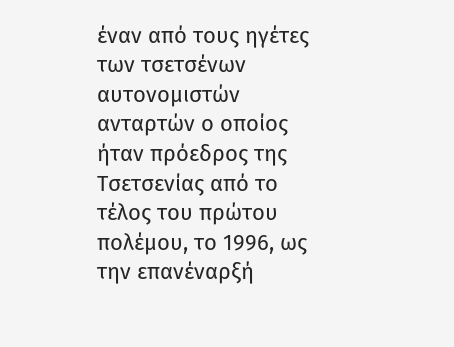έναν από τους ηγέτες των τσετσένων αυτονομιστών ανταρτών ο οποίος ήταν πρόεδρος της Τσετσενίας από το τέλος του πρώτου πολέμου, το 1996, ως την επανέναρξή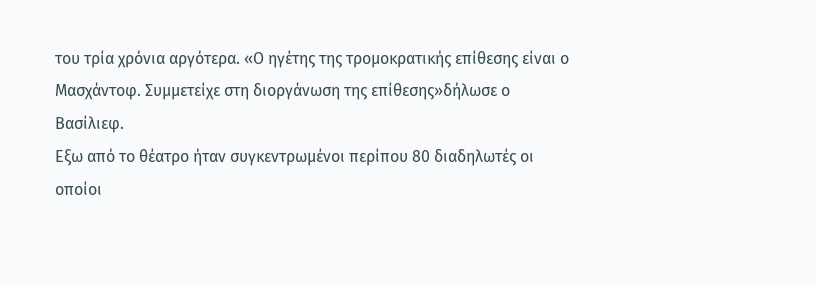του τρία χρόνια αργότερα. «Ο ηγέτης της τρομοκρατικής επίθεσης είναι ο Μασχάντοφ. Συμμετείχε στη διοργάνωση της επίθεσης»δήλωσε ο Βασίλιεφ.
Εξω από το θέατρο ήταν συγκεντρωμένοι περίπου 80 διαδηλωτές οι οποίοι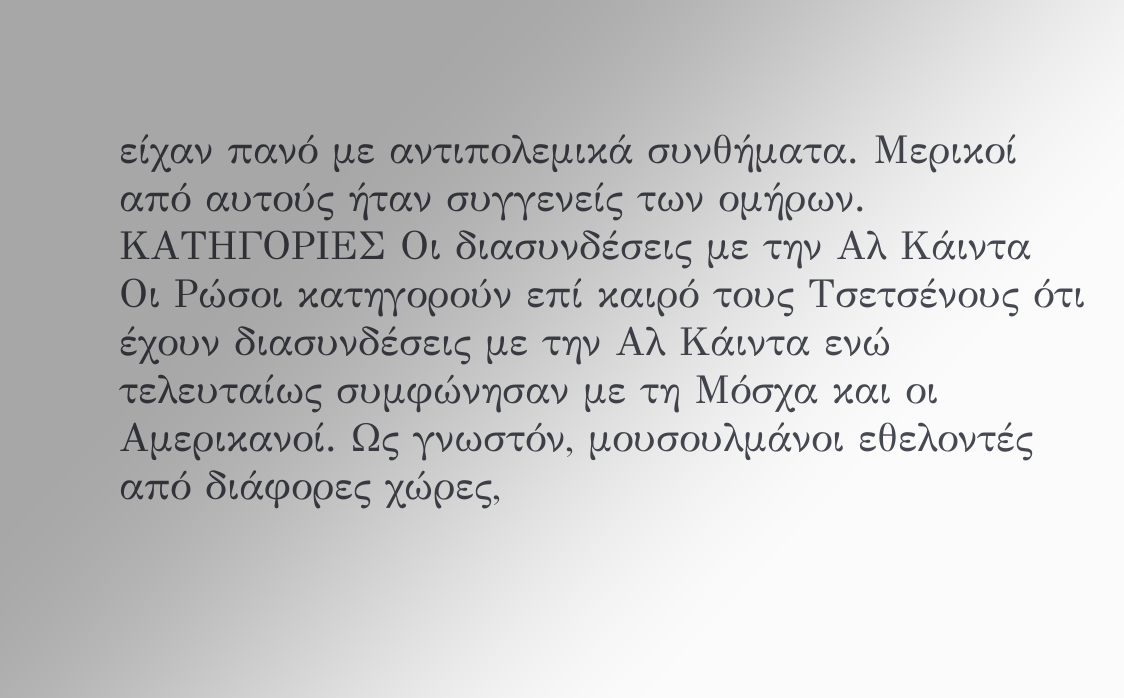είχαν πανό με αντιπολεμικά συνθήματα. Μερικοί από αυτούς ήταν συγγενείς των ομήρων.
ΚΑΤΗΓΟΡΙΕΣ Οι διασυνδέσεις με την Αλ Κάιντα
Οι Ρώσοι κατηγορούν επί καιρό τους Τσετσένους ότι έχουν διασυνδέσεις με την Αλ Κάιντα ενώ τελευταίως συμφώνησαν με τη Μόσχα και οι Αμερικανοί. Ως γνωστόν, μουσουλμάνοι εθελοντές από διάφορες χώρες,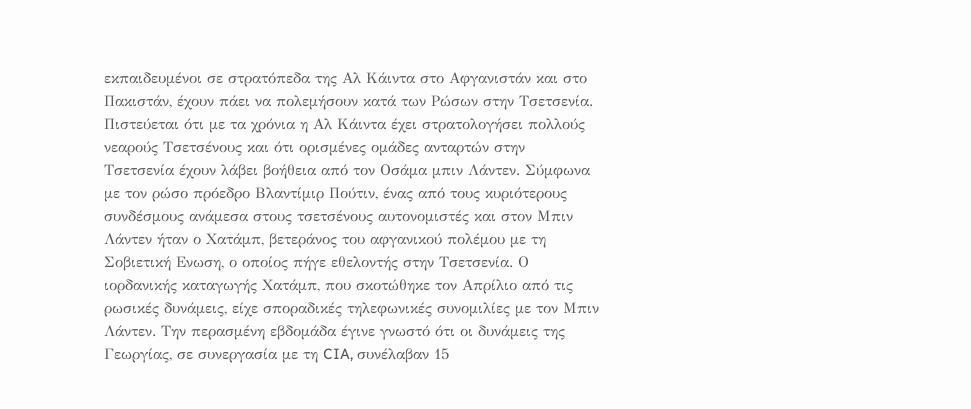εκπαιδευμένοι σε στρατόπεδα της Αλ Κάιντα στο Αφγανιστάν και στο Πακιστάν, έχουν πάει να πολεμήσουν κατά των Ρώσων στην Τσετσενία. Πιστεύεται ότι με τα χρόνια η Αλ Κάιντα έχει στρατολογήσει πολλούς νεαρούς Τσετσένους και ότι ορισμένες ομάδες ανταρτών στην Τσετσενία έχουν λάβει βοήθεια από τον Οσάμα μπιν Λάντεν. Σύμφωνα με τον ρώσο πρόεδρο Βλαντίμιρ Πούτιν, ένας από τους κυριότερους συνδέσμους ανάμεσα στους τσετσένους αυτονομιστές και στον Μπιν Λάντεν ήταν ο Χατάμπ, βετεράνος του αφγανικού πολέμου με τη Σοβιετική Ενωση, ο οποίος πήγε εθελοντής στην Τσετσενία. Ο ιορδανικής καταγωγής Χατάμπ, που σκοτώθηκε τον Απρίλιο από τις ρωσικές δυνάμεις, είχε σποραδικές τηλεφωνικές συνομιλίες με τον Μπιν Λάντεν. Την περασμένη εβδομάδα έγινε γνωστό ότι οι δυνάμεις της Γεωργίας, σε συνεργασία με τη CIA, συνέλαβαν 15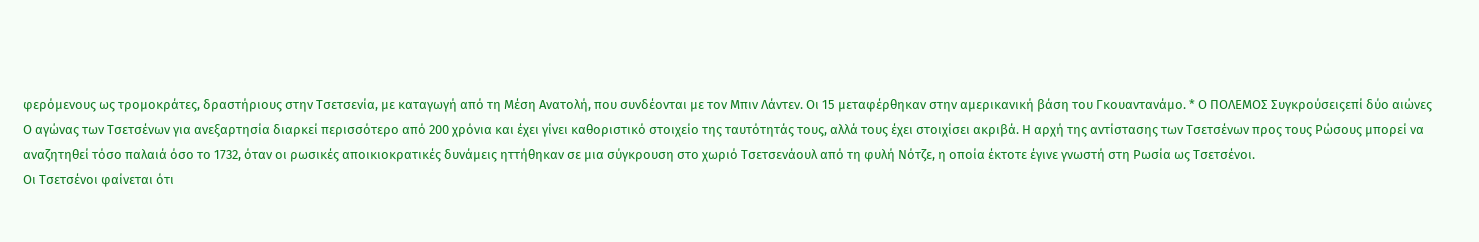φερόμενους ως τρομοκράτες, δραστήριους στην Τσετσενία, με καταγωγή από τη Μέση Ανατολή, που συνδέονται με τον Μπιν Λάντεν. Οι 15 μεταφέρθηκαν στην αμερικανική βάση του Γκουαντανάμο. * Ο ΠΟΛΕΜΟΣ Συγκρούσειςεπί δύο αιώνες
Ο αγώνας των Τσετσένων για ανεξαρτησία διαρκεί περισσότερο από 200 χρόνια και έχει γίνει καθοριστικό στοιχείο της ταυτότητάς τους, αλλά τους έχει στοιχίσει ακριβά. Η αρχή της αντίστασης των Τσετσένων προς τους Ρώσους μπορεί να αναζητηθεί τόσο παλαιά όσο το 1732, όταν οι ρωσικές αποικιοκρατικές δυνάμεις ηττήθηκαν σε μια σύγκρουση στο χωριό Τσετσενάουλ από τη φυλή Νότζε, η οποία έκτοτε έγινε γνωστή στη Ρωσία ως Τσετσένοι.
Οι Τσετσένοι φαίνεται ότι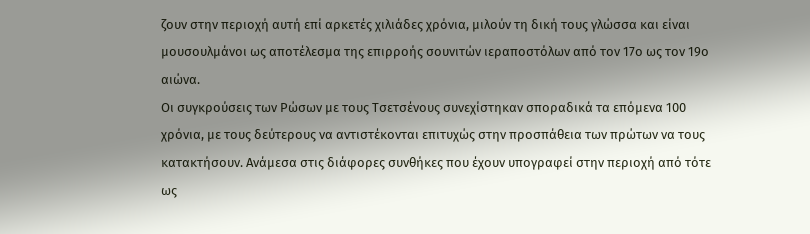ζουν στην περιοχή αυτή επί αρκετές χιλιάδες χρόνια, μιλούν τη δική τους γλώσσα και είναι μουσουλμάνοι ως αποτέλεσμα της επιρροής σουνιτών ιεραποστόλων από τον 17ο ως τον 19ο αιώνα.
Οι συγκρούσεις των Ρώσων με τους Τσετσένους συνεχίστηκαν σποραδικά τα επόμενα 100 χρόνια, με τους δεύτερους να αντιστέκονται επιτυχώς στην προσπάθεια των πρώτων να τους κατακτήσουν. Ανάμεσα στις διάφορες συνθήκες που έχουν υπογραφεί στην περιοχή από τότε ως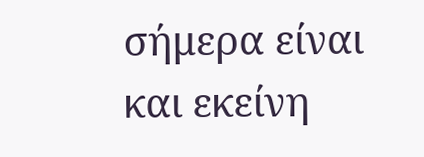σήμερα είναι και εκείνη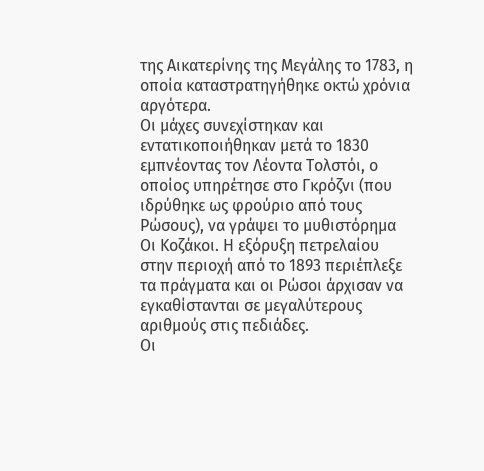της Αικατερίνης της Μεγάλης το 1783, η οποία καταστρατηγήθηκε οκτώ χρόνια αργότερα.
Οι μάχες συνεχίστηκαν και εντατικοποιήθηκαν μετά το 1830 εμπνέοντας τον Λέοντα Τολστόι, ο οποίος υπηρέτησε στο Γκρόζνι (που ιδρύθηκε ως φρούριο από τους Ρώσους), να γράψει το μυθιστόρημα Οι Κοζάκοι. Η εξόρυξη πετρελαίου στην περιοχή από το 1893 περιέπλεξε τα πράγματα και οι Ρώσοι άρχισαν να εγκαθίστανται σε μεγαλύτερους αριθμούς στις πεδιάδες.
Οι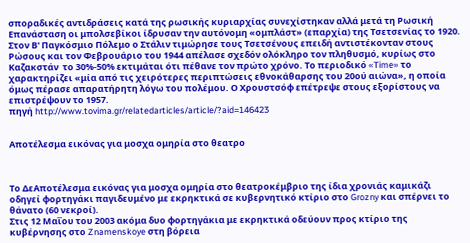σποραδικές αντιδράσεις κατά της ρωσικής κυριαρχίας συνεχίστηκαν αλλά μετά τη Ρωσική Επανάσταση οι μπολσεβίκοι ίδρυσαν την αυτόνομη «ομπλάστ» (επαρχία) της Τσετσενίας το 1920. Στον Β' Παγκόσμιο Πόλεμο ο Στάλιν τιμώρησε τους Τσετσένους επειδή αντιστέκονταν στους Ρώσους και τον Φεβρουάριο του 1944 απέλασε σχεδόν ολόκληρο τον πληθυσμό, κυρίως στο Καζακστάν  το 30%-50% εκτιμάται ότι πέθανε τον πρώτο χρόνο. Το περιοδικό «Time» το χαρακτηρίζει «μία από τις χειρότερες περιπτώσεις εθνοκάθαρσης του 20ού αιώνα», η οποία όμως πέρασε απαρατήρητη λόγω του πολέμου. Ο Χρουστσόφ επέτρεψε στους εξορίστους να επιστρέψουν το 1957.
πηγή http://www.tovima.gr/relatedarticles/article/?aid=146423


Αποτέλεσμα εικόνας για μοσχα ομηρία στο θεατρο



Το ΔεΑποτέλεσμα εικόνας για μοσχα ομηρία στο θεατροκέμβριο της ίδια χρονιάς καμικάζι οδηγεί φορτηγάκι παγιδευμένο με εκρηκτικά σε κυβερνητικό κτίριο στο Grozny και σπέρνει το θάνατο (60 νεκροί).
Στις 12 Μαΐου του 2003 ακόμα δυο φορτηγάκια με εκρηκτικά οδεύουν προς κτίριο της κυβέρνησης στο Znamenskoye στη βόρεια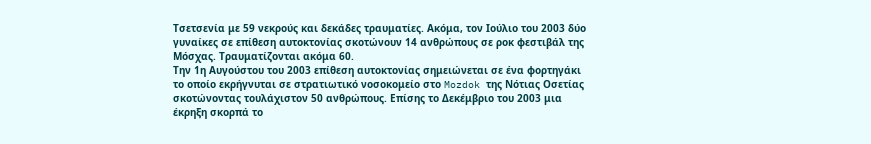Τσετσενία με 59 νεκρούς και δεκάδες τραυματίες. Ακόμα, τον Ιούλιο του 2003 δύο γυναίκες σε επίθεση αυτοκτονίας σκοτώνουν 14 ανθρώπους σε ροκ φεστιβάλ της Μόσχας. Τραυματίζονται ακόμα 60.
Την 1η Αυγούστου του 2003 επίθεση αυτοκτονίας σημειώνεται σε ένα φορτηγάκι το οποίο εκρήγνυται σε στρατιωτικό νοσοκομείο στο Mozdok της Νότιας Οσετίας σκοτώνοντας τουλάχιστον 50 ανθρώπους. Επίσης το Δεκέμβριο του 2003 μια έκρηξη σκορπά το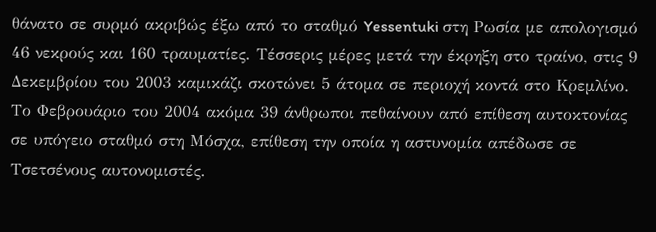θάνατο σε συρμό ακριβώς έξω από το σταθμό Yessentuki στη Ρωσία με απολογισμό 46 νεκρούς και 160 τραυματίες. Τέσσερις μέρες μετά την έκρηξη στο τραίνο, στις 9 Δεκεμβρίου του 2003 καμικάζι σκοτώνει 5 άτομα σε περιοχή κοντά στο Κρεμλίνο.
Το Φεβρουάριο του 2004 ακόμα 39 άνθρωποι πεθαίνουν από επίθεση αυτοκτονίας σε υπόγειο σταθμό στη Μόσχα, επίθεση την οποία η αστυνομία απέδωσε σε Τσετσένους αυτονομιστές.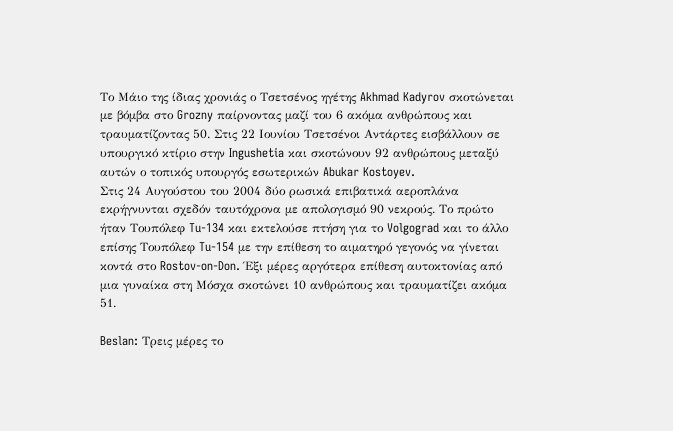Το Μάιο της ίδιας χρονιάς ο Τσετσένος ηγέτης Akhmad Kadyrov σκοτώνεται με βόμβα στο Grozny παίρνοντας μαζί του 6 ακόμα ανθρώπους και τραυματίζοντας 50. Στις 22 Ιουνίου Τσετσένοι Αντάρτες εισβάλλουν σε υπουργικό κτίριο στην Ingushetia και σκοτώνουν 92 ανθρώπους μεταξύ αυτών ο τοπικός υπουργός εσωτερικών Abukar Kostoyev.
Στις 24 Αυγούστου του 2004 δύο ρωσικά επιβατικά αεροπλάνα εκρήγνυνται σχεδόν ταυτόχρονα με απολογισμό 90 νεκρούς. Το πρώτο ήταν Τουπόλεφ Tu-134 και εκτελούσε πτήση για το Volgograd και το άλλο επίσης Τουπόλεφ Tu-154 με την επίθεση το αιματηρό γεγονός να γίνεται κοντά στο Rostov-on-Don. Έξι μέρες αργότερα επίθεση αυτοκτονίας από μια γυναίκα στη Μόσχα σκοτώνει 10 ανθρώπους και τραυματίζει ακόμα 51.

Beslan: Τρεις μέρες το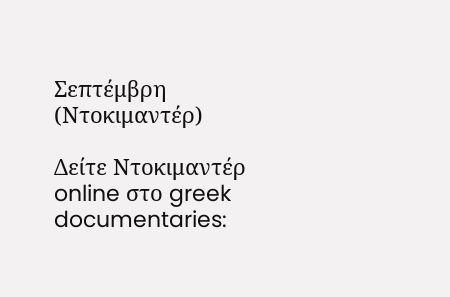Σεπτέμβρη (Ντοκιμαντέρ)

Δείτε Ντοκιμαντέρ online στο greek documentaries: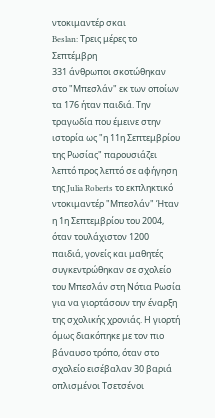ντοκιμαντέρ σκαι
Beslan: Τρεις μέρες το Σεπτέμβρη
331 άνθρωποι σκοτώθηκαν στο "Μπεσλάν" εκ των οποίων τα 176 ήταν παιδιά. Την τραγωδία που έμεινε στην ιστορία ως "η 11η Σεπτεμβρίου της Ρωσίας" παρουσιάζει λεπτό προς λεπτό σε αφήγηση της Julia Roberts το εκπληκτικό ντοκιμαντέρ "Μπεσλάν" Ήταν η 1η Σεπτεμβρίου του 2004, όταν τουλάχιστον 1200 παιδιά, γονείς και μαθητές συγκεντρώθηκαν σε σχολείο του Μπεσλάν στη Νότια Ρωσία για να γιορτάσουν την έναρξη της σχολικής χρονιάς. Η γιορτή όμως διακόπηκε με τον πιο βάναυσο τρόπο, όταν στο σχολείο εισέβαλαν 30 βαριά οπλισμένοι Τσετσένοι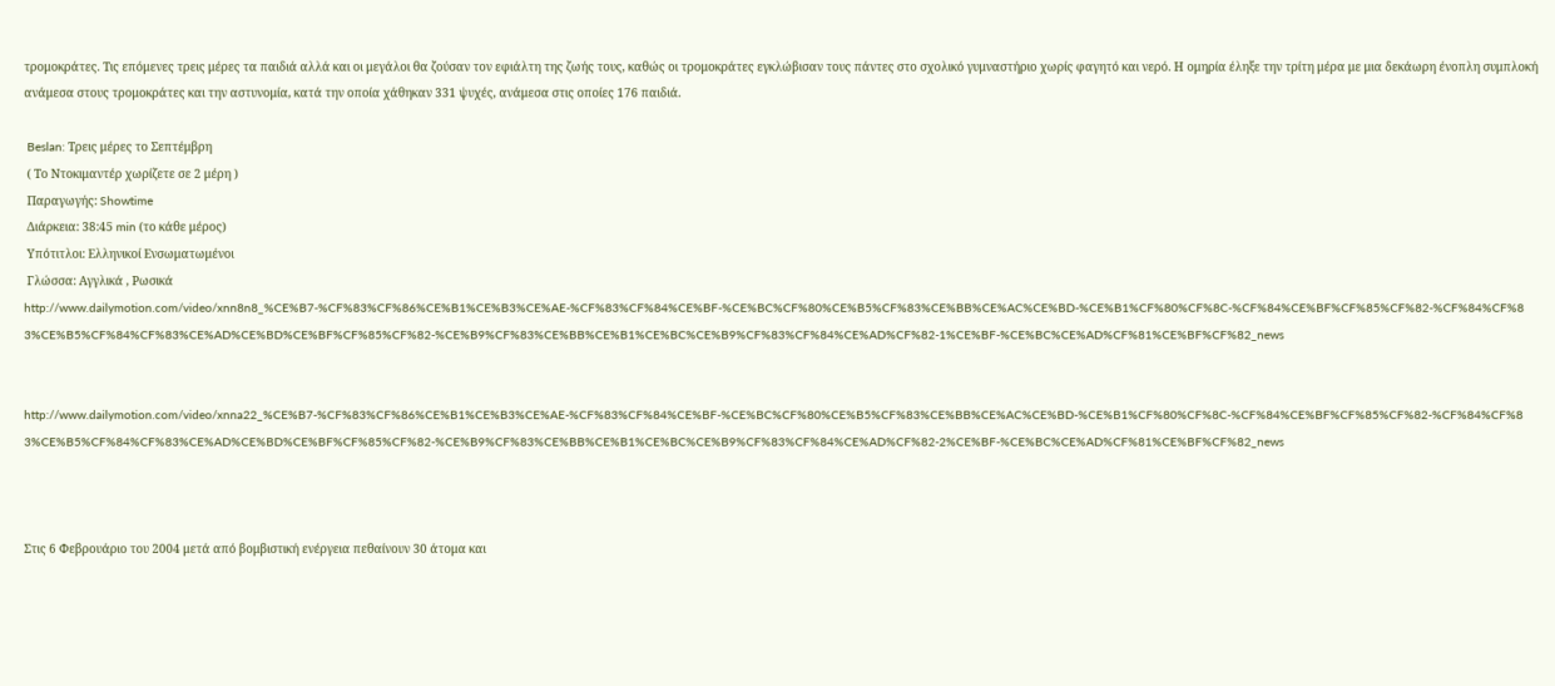τρομοκράτες. Τις επόμενες τρεις μέρες τα παιδιά αλλά και οι μεγάλοι θα ζούσαν τον εφιάλτη της ζωής τους, καθώς οι τρομοκράτες εγκλώβισαν τους πάντες στο σχολικό γυμναστήριο χωρίς φαγητό και νερό. Η ομηρία έληξε την τρίτη μέρα με μια δεκάωρη ένοπλη συμπλοκή ανάμεσα στους τρομοκράτες και την αστυνομία, κατά την οποία χάθηκαν 331 ψυχές, ανάμεσα στις οποίες 176 παιδιά.

 Beslan: Τρεις μέρες το Σεπτέμβρη
 ( Το Ντοκιμαντέρ χωρίζετε σε 2 μέρη )
 Παραγωγής: Showtime
 Διάρκεια: 38:45 min (το κάθε μέρος)
 Υπότιτλοι: Ελληνικοί Ενσωματωμένοι
 Γλώσσα: Αγγλικά , Ρωσικά
http://www.dailymotion.com/video/xnn8n8_%CE%B7-%CF%83%CF%86%CE%B1%CE%B3%CE%AE-%CF%83%CF%84%CE%BF-%CE%BC%CF%80%CE%B5%CF%83%CE%BB%CE%AC%CE%BD-%CE%B1%CF%80%CF%8C-%CF%84%CE%BF%CF%85%CF%82-%CF%84%CF%83%CE%B5%CF%84%CF%83%CE%AD%CE%BD%CE%BF%CF%85%CF%82-%CE%B9%CF%83%CE%BB%CE%B1%CE%BC%CE%B9%CF%83%CF%84%CE%AD%CF%82-1%CE%BF-%CE%BC%CE%AD%CF%81%CE%BF%CF%82_news


http://www.dailymotion.com/video/xnna22_%CE%B7-%CF%83%CF%86%CE%B1%CE%B3%CE%AE-%CF%83%CF%84%CE%BF-%CE%BC%CF%80%CE%B5%CF%83%CE%BB%CE%AC%CE%BD-%CE%B1%CF%80%CF%8C-%CF%84%CE%BF%CF%85%CF%82-%CF%84%CF%83%CE%B5%CF%84%CF%83%CE%AD%CE%BD%CE%BF%CF%85%CF%82-%CE%B9%CF%83%CE%BB%CE%B1%CE%BC%CE%B9%CF%83%CF%84%CE%AD%CF%82-2%CE%BF-%CE%BC%CE%AD%CF%81%CE%BF%CF%82_news



Στις 6 Φεβρουάριο του 2004 μετά από βομβιστική ενέργεια πεθαίνουν 30 άτομα και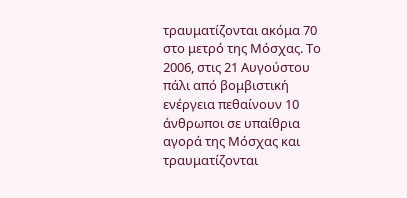τραυματίζονται ακόμα 70 στο μετρό της Μόσχας. Το 2006, στις 21 Αυγούστου πάλι από βομβιστική ενέργεια πεθαίνουν 10 άνθρωποι σε υπαίθρια αγορά της Μόσχας και τραυματίζονται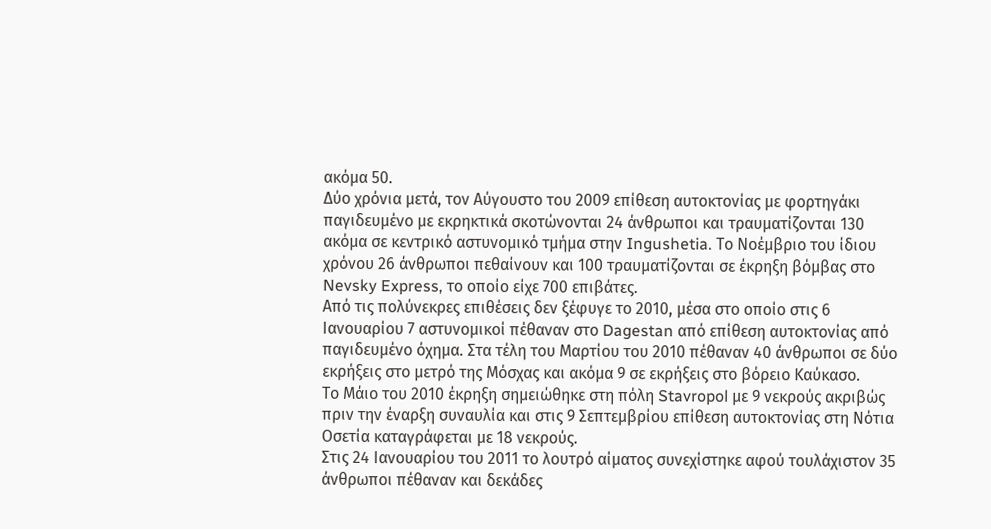ακόμα 50.
Δύο χρόνια μετά, τον Αύγουστο του 2009 επίθεση αυτοκτονίας με φορτηγάκι παγιδευμένο με εκρηκτικά σκοτώνονται 24 άνθρωποι και τραυματίζονται 130 ακόμα σε κεντρικό αστυνομικό τμήμα στην Ingushetia. Το Νοέμβριο του ίδιου χρόνου 26 άνθρωποι πεθαίνουν και 100 τραυματίζονται σε έκρηξη βόμβας στο Nevsky Express, το οποίο είχε 700 επιβάτες.
Από τις πολύνεκρες επιθέσεις δεν ξέφυγε το 2010, μέσα στο οποίο στις 6 Ιανουαρίου 7 αστυνομικοί πέθαναν στο Dagestan από επίθεση αυτοκτονίας από παγιδευμένο όχημα. Στα τέλη του Μαρτίου του 2010 πέθαναν 40 άνθρωποι σε δύο εκρήξεις στο μετρό της Μόσχας και ακόμα 9 σε εκρήξεις στο βόρειο Καύκασο.
Το Μάιο του 2010 έκρηξη σημειώθηκε στη πόλη Stavropol με 9 νεκρούς ακριβώς πριν την έναρξη συναυλία και στις 9 Σεπτεμβρίου επίθεση αυτοκτονίας στη Νότια Οσετία καταγράφεται με 18 νεκρούς.
Στις 24 Ιανουαρίου του 2011 το λουτρό αίματος συνεχίστηκε αφού τουλάχιστον 35 άνθρωποι πέθαναν και δεκάδες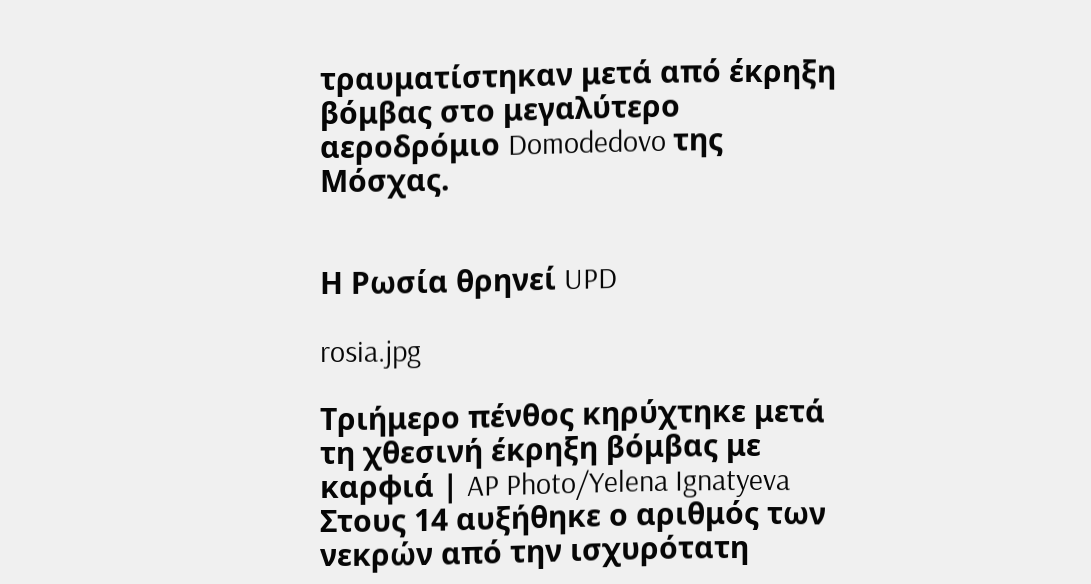τραυματίστηκαν μετά από έκρηξη βόμβας στο μεγαλύτερο αεροδρόμιο Domodedovo της Μόσχας.


Η Ρωσία θρηνεί UPD

rosia.jpg

Τριήμερο πένθος κηρύχτηκε μετά τη χθεσινή έκρηξη βόμβας με καρφιά | AP Photo/Yelena Ignatyeva
Στους 14 αυξήθηκε ο αριθμός των νεκρών από την ισχυρότατη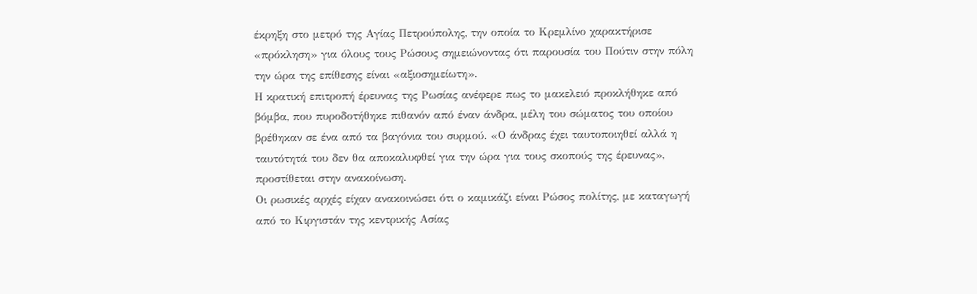έκρηξη στο μετρό της Αγίας Πετρούπολης, την οποία το Κρεμλίνο χαρακτήρισε «πρόκληση» για όλους τους Ρώσους σημειώνοντας ότι παρουσία του Πούτιν στην πόλη την ώρα της επίθεσης είναι «αξιοσημείωτη».
Η κρατική επιτροπή έρευνας της Ρωσίας ανέφερε πως το μακελειό προκλήθηκε από βόμβα, που πυροδοτήθηκε πιθανόν από έναν άνδρα, μέλη του σώματος του οποίου βρέθηκαν σε ένα από τα βαγόνια του συρμού. «Ο άνδρας έχει ταυτοποιηθεί αλλά η ταυτότητά του δεν θα αποκαλυφθεί για την ώρα για τους σκοπούς της έρευνας», προστίθεται στην ανακοίνωση.
Οι ρωσικές αρχές είχαν ανακοινώσει ότι ο καμικάζι είναι Ρώσος πολίτης, με καταγωγή από το Κιργιστάν της κεντρικής Ασίας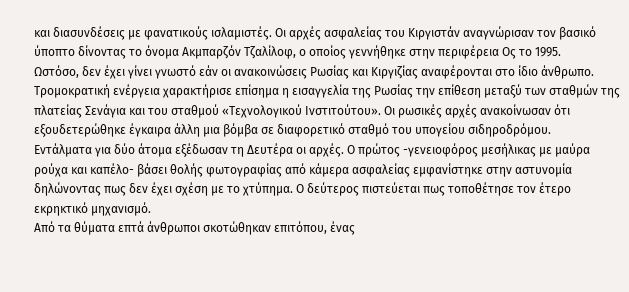και διασυνδέσεις με φανατικούς ισλαμιστές. Οι αρχές ασφαλείας του Κιργιστάν αναγνώρισαν τον βασικό ύποπτο δίνοντας το όνομα Ακμπαρζόν Τζαλίλοφ, ο οποίος γεννήθηκε στην περιφέρεια Ος το 1995.
Ωστόσο, δεν έχει γίνει γνωστό εάν οι ανακοινώσεις Ρωσίας και Κιργιζίας αναφέρονται στο ίδιο άνθρωπο.
Τρομοκρατική ενέργεια χαρακτήρισε επίσημα η εισαγγελία της Ρωσίας την επίθεση μεταξύ των σταθμών της πλατείας Σενάγια και του σταθμού «Τεχνολογικού Ινστιτούτου». Οι ρωσικές αρχές ανακοίνωσαν ότι εξουδετερώθηκε έγκαιρα άλλη μια βόμβα σε διαφορετικό σταθμό του υπογείου σιδηροδρόμου.
Εντάλματα για δύο άτομα εξέδωσαν τη Δευτέρα οι αρχές. Ο πρώτος -γενειοφόρος μεσήλικας με μαύρα ρούχα και καπέλο- βάσει θολής φωτογραφίας από κάμερα ασφαλείας εμφανίστηκε στην αστυνομία δηλώνοντας πως δεν έχει σχέση με το χτύπημα. Ο δεύτερος πιστεύεται πως τοποθέτησε τον έτερο εκρηκτικό μηχανισμό.
Από τα θύματα επτά άνθρωποι σκοτώθηκαν επιτόπου, ένας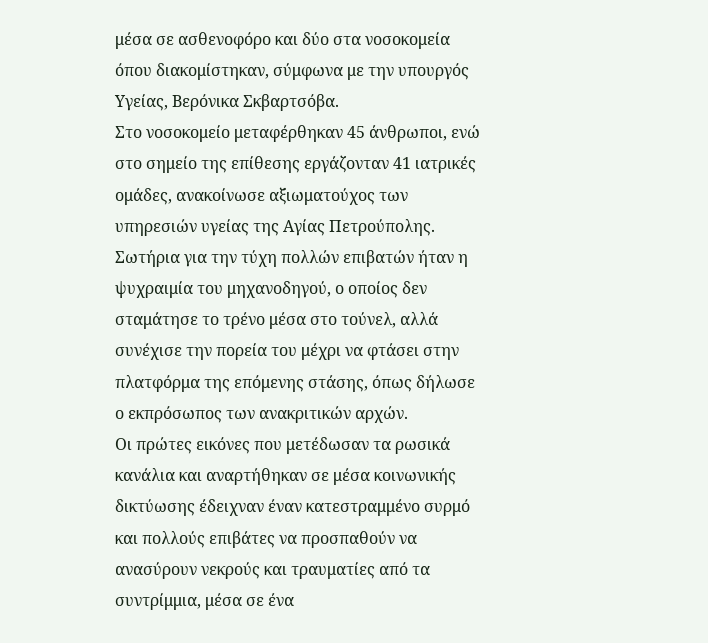μέσα σε ασθενοφόρο και δύο στα νοσοκομεία όπου διακομίστηκαν, σύμφωνα με την υπουργός Υγείας, Βερόνικα Σκβαρτσόβα.
Στο νοσοκομείο μεταφέρθηκαν 45 άνθρωποι, ενώ στο σημείο της επίθεσης εργάζονταν 41 ιατρικές ομάδες, ανακοίνωσε αξιωματούχος των υπηρεσιών υγείας της Αγίας Πετρούπολης.
Σωτήρια για την τύχη πολλών επιβατών ήταν η ψυχραιμία του μηχανοδηγού, ο οποίος δεν σταμάτησε το τρένο μέσα στο τούνελ, αλλά συνέχισε την πορεία του μέχρι να φτάσει στην πλατφόρμα της επόμενης στάσης, όπως δήλωσε ο εκπρόσωπος των ανακριτικών αρχών.
Οι πρώτες εικόνες που μετέδωσαν τα ρωσικά κανάλια και αναρτήθηκαν σε μέσα κοινωνικής δικτύωσης έδειχναν έναν κατεστραμμένο συρμό και πολλούς επιβάτες να προσπαθούν να ανασύρουν νεκρούς και τραυματίες από τα συντρίμμια, μέσα σε ένα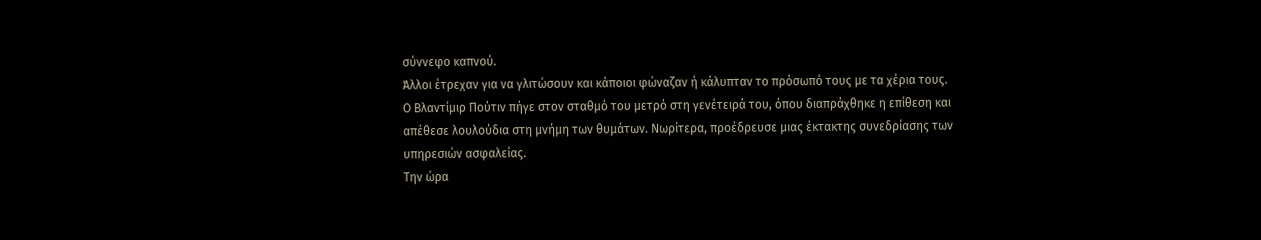σύννεφο καπνού.
Άλλοι έτρεχαν για να γλιτώσουν και κάποιοι φώναζαν ή κάλυπταν το πρόσωπό τους με τα χέρια τους.
Ο Βλαντίμιρ Πούτιν πήγε στον σταθμό του μετρό στη γενέτειρά του, όπου διαπράχθηκε η επίθεση και απέθεσε λουλούδια στη μνήμη των θυμάτων. Νωρίτερα, προέδρευσε μιας έκτακτης συνεδρίασης των υπηρεσιών ασφαλείας.
Την ώρα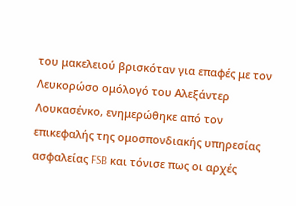του μακελειού βρισκόταν για επαφές με τον Λευκορώσο ομόλογό του Αλεξάντερ Λουκασένκο, ενημερώθηκε από τον επικεφαλής της ομοσπονδιακής υπηρεσίας ασφαλείας FSB και τόνισε πως οι αρχές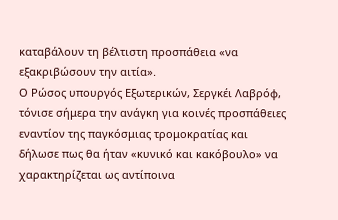καταβάλουν τη βέλτιστη προσπάθεια «να εξακριβώσουν την αιτία».
Ο Ρώσος υπουργός Εξωτερικών, Σεργκέι Λαβρόφ, τόνισε σήμερα την ανάγκη για κοινές προσπάθειες εναντίον της παγκόσμιας τρομοκρατίας και δήλωσε πως θα ήταν «κυνικό και κακόβουλο» να χαρακτηρίζεται ως αντίποινα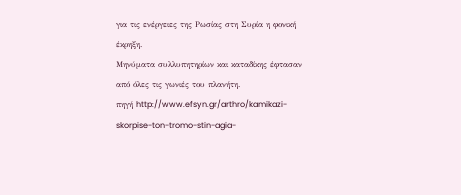για τις ενέργειες της Ρωσίας στη Συρία η φονική έκρηξη.
Μηνύματα συλλυπητηρίων και καταδίκης έφτασαν από όλες τις γωνιές του πλανήτη.
πηγή http://www.efsyn.gr/arthro/kamikazi-skorpise-ton-tromo-stin-agia-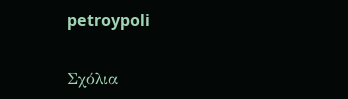petroypoli


Σχόλια